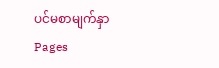ပင်မစာမျက်နှာ
Pages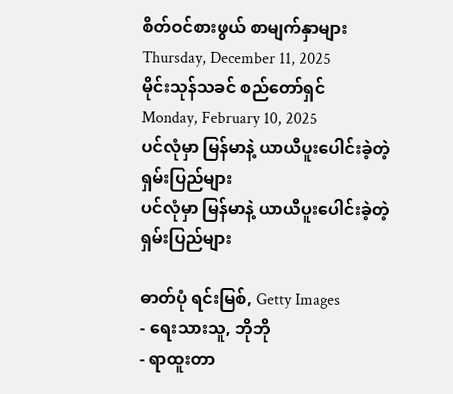စိတ်ဝင်စားဖွယ် စာမျက်နှာများ
Thursday, December 11, 2025
မိုင်းသုန်သခင် စည်တော်ရှင်
Monday, February 10, 2025
ပင်လုံမှာ မြန်မာနဲ့ ယာယီပူးပေါင်းခဲ့တဲ့ ရှမ်းပြည်များ
ပင်လုံမှာ မြန်မာနဲ့ ယာယီပူးပေါင်းခဲ့တဲ့ ရှမ်းပြည်များ

ဓာတ်ပုံ ရင်းမြစ်, Getty Images
- ရေးသားသူ, ဘိုဘို
- ရာထူးတာ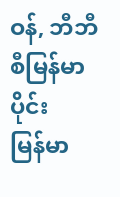ဝန်, ဘီဘီစီမြန်မာပိုင်း
မြန်မာ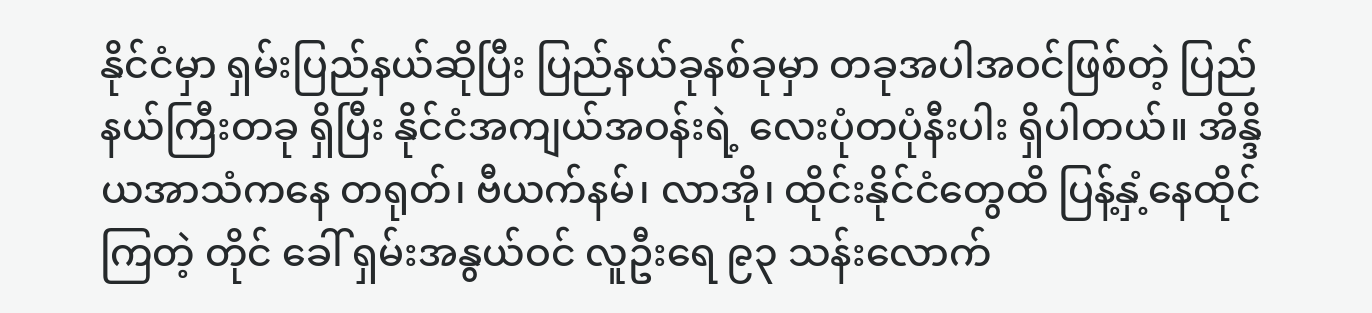နိုင်ငံမှာ ရှမ်းပြည်နယ်ဆိုပြီး ပြည်နယ်ခုနစ်ခုမှာ တခုအပါအဝင်ဖြစ်တဲ့ ပြည်နယ်ကြီးတခု ရှိပြီး နိုင်ငံအကျယ်အဝန်းရဲ့ လေးပုံတပုံနီးပါး ရှိပါတယ်။ အိန္ဒိယအာသံကနေ တရုတ်၊ ဗီယက်နမ်၊ လာအို၊ ထိုင်းနိုင်ငံတွေထိ ပြန့်နှံ့နေထိုင်ကြတဲ့ တိုင် ခေါ် ရှမ်းအနွယ်ဝင် လူဦးရေ ၉၃ သန်းလောက်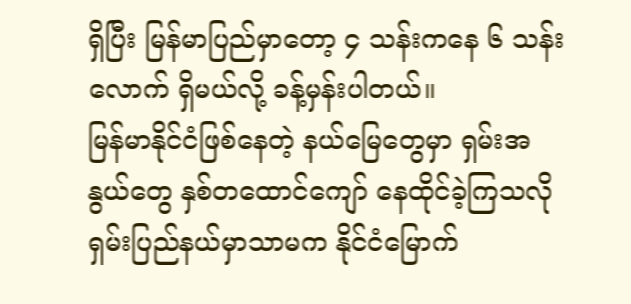ရှိပြီး မြန်မာပြည်မှာတော့ ၄ သန်းကနေ ၆ သန်းလောက် ရှိမယ်လို့ ခန့်မှန်းပါတယ်။
မြန်မာနိုင်ငံဖြစ်နေတဲ့ နယ်မြေတွေမှာ ရှမ်းအနွယ်တွေ နှစ်တထောင်ကျော် နေထိုင်ခဲ့ကြသလို ရှမ်းပြည်နယ်မှာသာမက နိုင်ငံမြောက်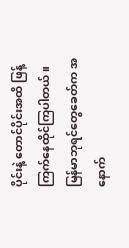ပိုင်းနဲ့ တောင်ပိုင်းအထိ ဖြန့်ကြက်နေထိုင်ကြပါတယ်။ မြန်မာဘုရင်တွေခေတ်က အနောက်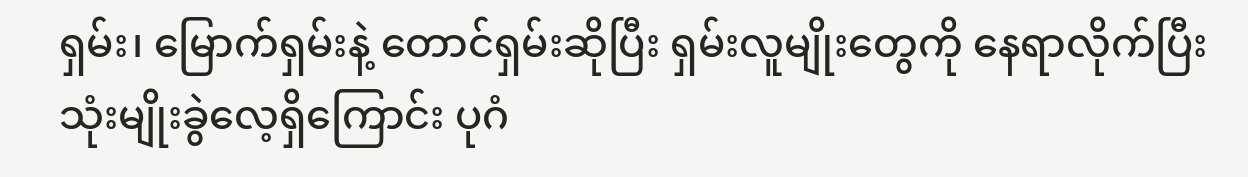ရှမ်း၊ မြောက်ရှမ်းနဲ့ တောင်ရှမ်းဆိုပြီး ရှမ်းလူမျိုးတွေကို နေရာလိုက်ပြီး သုံးမျိုးခွဲလေ့ရှိကြောင်း ပုဂံ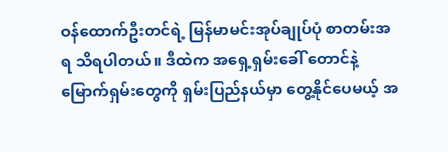ဝန်ထောက်ဦးတင်ရဲ့ မြန်မာမင်းအုပ်ချုပ်ပုံ စာတမ်းအရ သိရပါတယ်။ ဒီထဲက အရှေ့ရှမ်းခေါ် တောင်နဲ့ မြောက်ရှမ်းတွေကို ရှမ်းပြည်နယ်မှာ တွေ့နိုင်ပေမယ့် အ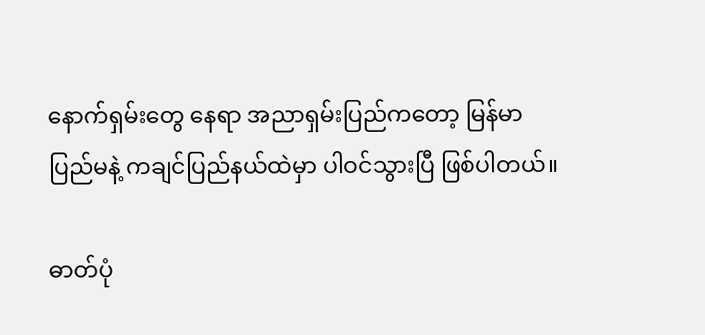နောက်ရှမ်းတွေ နေရာ အညာရှမ်းပြည်ကတော့ မြန်မာပြည်မနဲ့ ကချင်ပြည်နယ်ထဲမှာ ပါဝင်သွားပြီ ဖြစ်ပါတယ်။

ဓာတ်ပုံ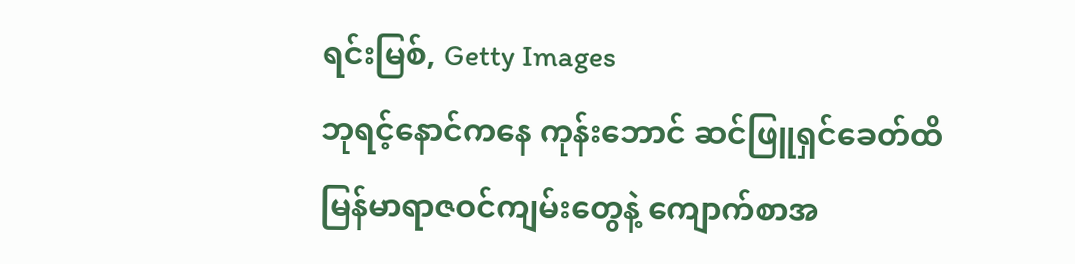ရင်းမြစ်, Getty Images
ဘုရင့်နောင်ကနေ ကုန်းဘောင် ဆင်ဖြူရှင်ခေတ်ထိ မြန်မာရာဇဝင်ကျမ်းတွေနဲ့ ကျောက်စာအ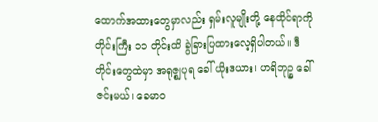ထောက်အထားတွေမှာလည်း ရှမ်းလူမျိုးတို့ နေထိုင်ရာကို တိုင်းကြီး ၁၁ တိုင်းထိ ခွဲခြားပြထားလေ့ရှိပါတယ်။ ဒီတိုင်းတွေထဲမှာ အရုဇ္စျပုရ ခေါ် ယိုးဒယား၊ ဟရိဘုဉ္စ ခေါ် ဇင်းမယ်၊ ခေမာဝ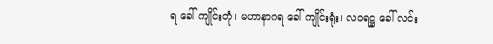ရ ခေါ် ကျိုင်းတုံ၊ မဟာနာဂရ ခေါ် ကျိုင်းရုံး၊ လဝရဋ္ဌ ခေါ် လင်း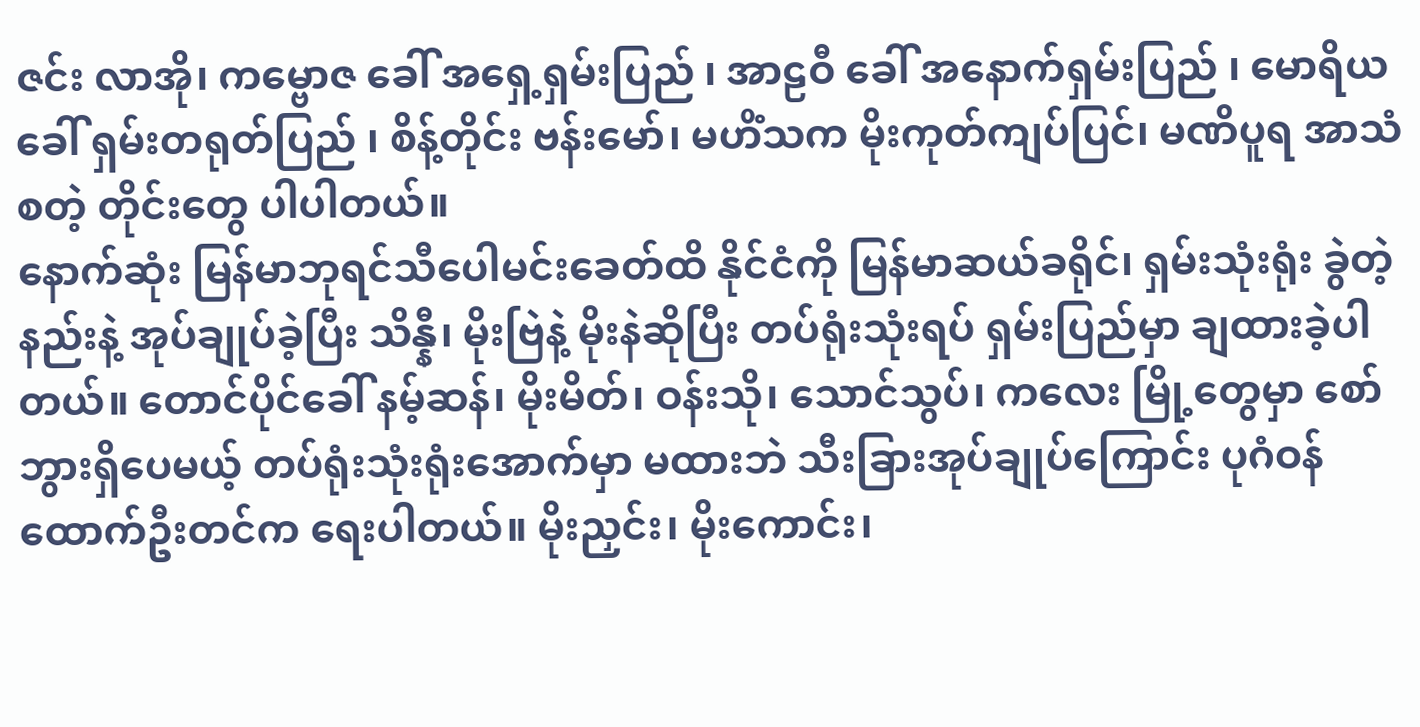ဇင်း လာအို၊ ကမ္ဗောဇ ခေါ် အရှေ့ရှမ်းပြည် ၊ အာဠဝီ ခေါ် အနောက်ရှမ်းပြည် ၊ မောရိယ ခေါ် ရှမ်းတရုတ်ပြည် ၊ စိန့်တိုင်း ဗန်းမော်၊ မဟိံသက မိုးကုတ်ကျပ်ပြင်၊ မဏိပူရ အာသံစတဲ့ တိုင်းတွေ ပါပါတယ်။
နောက်ဆုံး မြန်မာဘုရင်သီပေါမင်းခေတ်ထိ နိုင်ငံကို မြန်မာဆယ်ခရိုင်၊ ရှမ်းသုံးရုံး ခွဲတဲ့နည်းနဲ့ အုပ်ချုပ်ခဲ့ပြီး သိန္နီ၊ မိုးဗြဲနဲ့ မိုးနဲဆိုပြီး တပ်ရုံးသုံးရပ် ရှမ်းပြည်မှာ ချထားခဲ့ပါတယ်။ တောင်ပိုင်ခေါ် နမ့်ဆန်၊ မိုးမိတ်၊ ဝန်းသို၊ သောင်သွပ်၊ ကလေး မြို့တွေမှာ စော်ဘွားရှိပေမယ့် တပ်ရုံးသုံးရုံးအောက်မှာ မထားဘဲ သီးခြားအုပ်ချုပ်ကြောင်း ပုဂံဝန်ထောက်ဦးတင်က ရေးပါတယ်။ မိုးညှင်း၊ မိုးကောင်း၊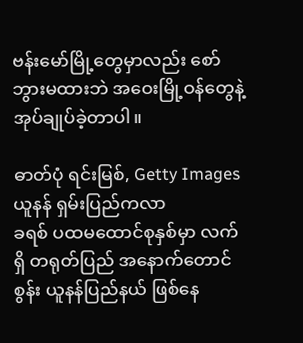ဗန်းမော်မြို့တွေမှာလည်း စော်ဘွားမထားဘဲ အဝေးမြို့ဝန်တွေနဲ့ အုပ်ချုပ်ခဲ့တာပါ။

ဓာတ်ပုံ ရင်းမြစ်, Getty Images
ယူနန် ရှမ်းပြည်ကလာ
ခရစ် ပထမထောင်စုနှစ်မှာ လက်ရှိ တရုတ်ပြည် အနောက်တောင်စွန်း ယူနန်ပြည်နယ် ဖြစ်နေ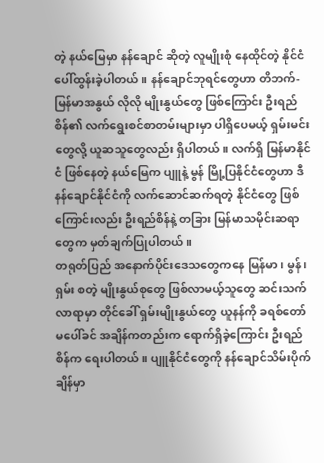တဲ့ နယ်မြေမှာ နန်ချောင် ဆိုတဲ့ လူမျိုးစုံ နေထိုင်တဲ့ နိုင်ငံပေါ်ထွန်းခဲ့ပါတယ်။ နန်ချောင်ဘုရင်တွေဟာ တိဘက်-မြန်မာအနွယ် လိုလို မျိုးနွယ်တွေ ဖြစ်ကြောင်း ဦးရည်စိန်၏ လက်ရွေးစင်စာတမ်းများမှာ ပါရှိပေမယ့် ရှမ်းမင်းတွေလို့ ယူဆသူတွေလည်း ရှိပါတယ်။ လက်ရှိ မြန်မာနိုင်ငံ ဖြစ်နေတဲ့ နယ်မြေက ပျူနဲ့ မွန် မြို့ပြနိုင်ငံတွေဟာ ဒီ နန်ချောင်နိုင်ငံကို လက်ဆောင်ဆက်ရတဲ့ နိုင်ငံတွေ ဖြစ်ကြောင်းလည်း ဦးရည်စိန်နဲ့ တခြား မြန်မာသမိုင်းဆရာတွေက မှတ်ချက်ပြုပါတယ်။
တရုတ်ပြည် အနောက်ပိုင်းဒေသတွေကနေ မြန်မာ၊ မွန်၊ ရှမ်း စတဲ့ မျိုးနွယ်စုတွေ ဖြစ်လာမယ့်သူတွေ ဆင်းသက်လာရာမှာ တိုင်ခေါ် ရှမ်းမျိုးနွယ်တွေ ယူနန်ကို ခရစ်တော် မပေါ်ခင် အချိန်ကတည်းက ရောက်ရှိခဲ့ကြောင်း ဦးရည်စိန်က ရေးပါတယ်။ ပျူနိုင်ငံတွေကို နန်ချောင်သိမ်းပိုက်ချိန်မှာ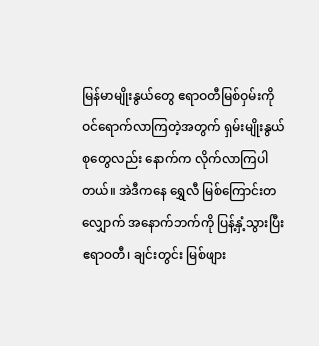မြန်မာမျိုးနွယ်တွေ ဧရာဝတီမြစ်ဝှမ်းကို ဝင်ရောက်လာကြတဲ့အတွက် ရှမ်းမျိုးနွယ်စုတွေလည်း နောက်က လိုက်လာကြပါတယ်။ အဲဒီကနေ ရွှေလီ မြစ်ကြောင်းတလျှောက် အနောက်ဘက်ကို ပြန့်နှံ့သွားပြီး ဧရာဝတီ၊ ချင်းတွင်း မြစ်ဖျား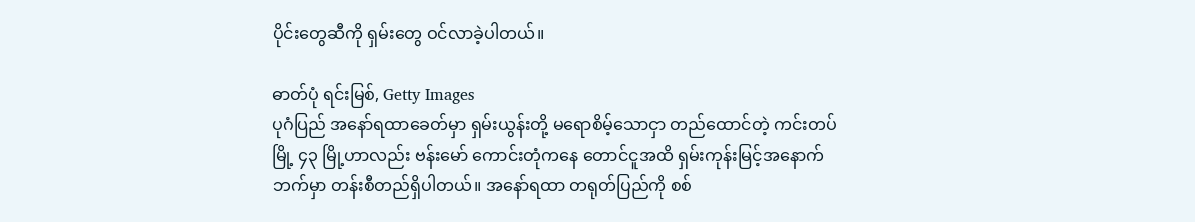ပိုင်းတွေဆီကို ရှမ်းတွေ ဝင်လာခဲ့ပါတယ်။

ဓာတ်ပုံ ရင်းမြစ်, Getty Images
ပုဂံပြည် အနော်ရထာခေတ်မှာ ရှမ်းယွန်းတို့ မရောစိမ့်သောငှာ တည်ထောင်တဲ့ ကင်းတပ်မြို့ ၄၃ မြို့ဟာလည်း ဗန်းမော် ကောင်းတုံကနေ တောင်ငူအထိ ရှမ်းကုန်းမြင့်အနောက်ဘက်မှာ တန်းစီတည်ရှိပါတယ်။ အနော်ရထာ တရုတ်ပြည်ကို စစ်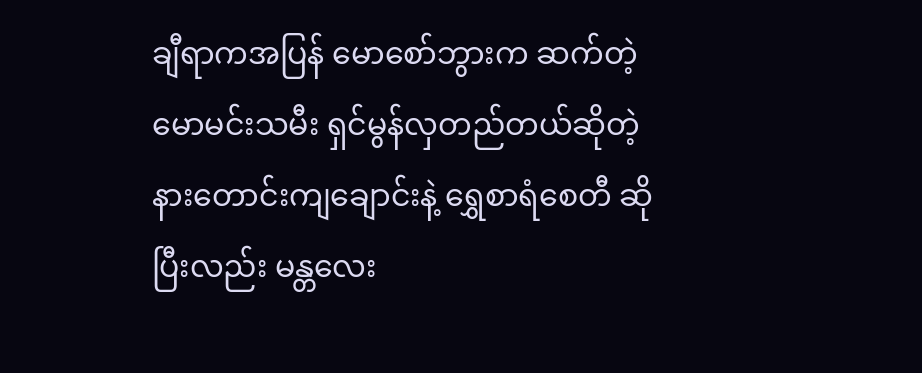ချီရာကအပြန် မောစော်ဘွားက ဆက်တဲ့ မောမင်းသမီး ရှင်မွန်လှတည်တယ်ဆိုတဲ့ နားတောင်းကျချောင်းနဲ့ ရွှေစာရံစေတီ ဆိုပြီးလည်း မန္တလေး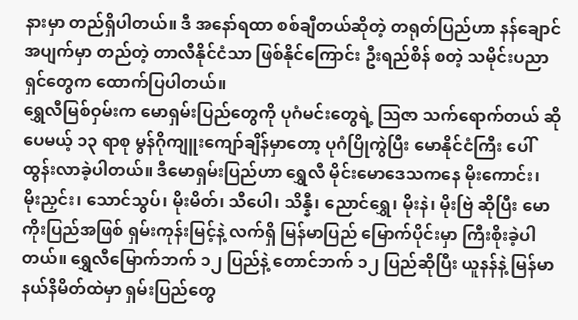နားမှာ တည်ရှိပါတယ်။ ဒီ အနော်ရထာ စစ်ချီတယ်ဆိုတဲ့ တရုတ်ပြည်ဟာ နန်ချောင်အပျက်မှာ တည်တဲ့ တာလီနိုင်ငံသာ ဖြစ်နိုင်ကြောင်း ဦးရည်စိန် စတဲ့ သမိုင်းပညာရှင်တွေက ထောက်ပြပါတယ်။
ရွှေလီမြစ်ဝှမ်းက မောရှမ်းပြည်တွေကို ပုဂံမင်းတွေရဲ့ သြဇာ သက်ရောက်တယ် ဆိုပေမယ့် ၁၃ ရာစု မွန်ဂိုကျူးကျော်ချိန်မှာတော့ ပုဂံပြိုကွဲပြီး မောနိုင်ငံကြီး ပေါ်ထွန်းလာခဲ့ပါတယ်။ ဒီမောရှမ်းပြည်ဟာ ရွှေလီ မိုင်းမောဒေသကနေ မိုးကောင်း၊ မိုးညှင်း၊ သောင်သွပ်၊ မိုးမိတ်၊ သီပေါ၊ သိန္နီ၊ ညောင်ရွှေ၊ မိုးနဲ၊ မိုးဗြဲ ဆိုပြီး မောကိုးပြည်အဖြစ် ရှမ်းကုန်းမြင့်နဲ့ လက်ရှိ မြန်မာပြည် မြောက်ပိုင်းမှာ ကြီးစိုးခဲ့ပါတယ်။ ရွှေလီမြောက်ဘက် ၁၂ ပြည်နဲ့ တောင်ဘက် ၁၂ ပြည်ဆိုပြီး ယူနန်နဲ့ မြန်မာနယ်နိမိတ်ထဲမှာ ရှမ်းပြည်တွေ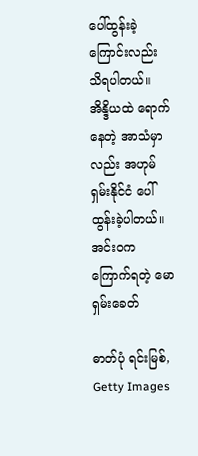ပေါ်ထွန်းခဲ့ကြောင်းလည်း သိရပါတယ်။ အိန္ဒိယထဲ ရောက်နေတဲ့ အာသံမှာလည်း အဟုမ် ရှမ်းနိုင်ငံ ပေါ်ထွန်းခဲ့ပါတယ်။
အင်းဝက ကြောက်ရတဲ့ မောရှမ်းခေတ်

ဓာတ်ပုံ ရင်းမြစ်, Getty Images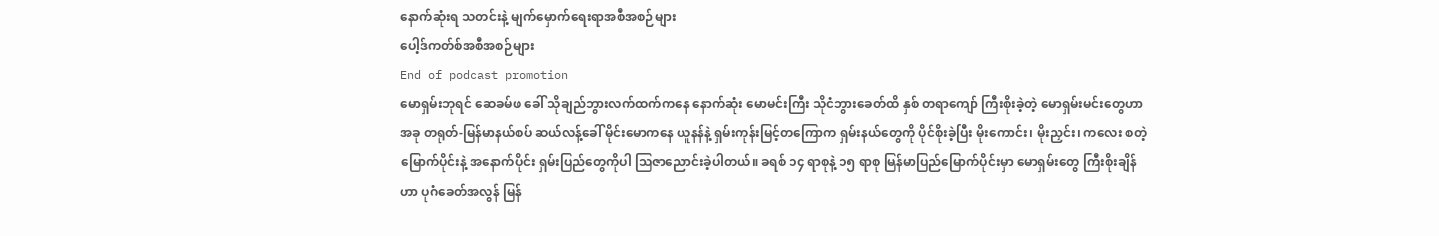နောက်ဆုံးရ သတင်းနဲ့ မျက်မှောက်ရေးရာအစီအစဉ်များ
ပေါ့ဒ်ကတ်စ်အစီအစဉ်များ
End of podcast promotion
မောရှမ်းဘုရင် ဆေခမ်ဖ ခေါ် သိုချည်ဘွားလက်ထက်ကနေ နောက်ဆုံး မောမင်းကြီး သိုငံဘွားခေတ်ထိ နှစ် တရာကျော် ကြီးစိုးခဲ့တဲ့ မောရှမ်းမင်းတွေဟာ အခု တရုတ်-မြန်မာနယ်စပ် ဆယ်လန့်ခေါ် မိုင်းမောကနေ ယူနန်နဲ့ ရှမ်းကုန်းမြင့်တကြောက ရှမ်းနယ်တွေကို ပိုင်စိုးခဲ့ပြီး မိုးကောင်း၊ မိုးညှင်း၊ ကလေး စတဲ့ မြောက်ပိုင်းနဲ့ အနောက်ပိုင်း ရှမ်းပြည်တွေကိုပါ သြဇာညောင်းခဲ့ပါတယ်။ ခရစ် ၁၄ ရာစုနဲ့ ၁၅ ရာစု မြန်မာပြည်မြောက်ပိုင်းမှာ မောရှမ်းတွေ ကြီးစိုးချိန်ဟာ ပုဂံခေတ်အလွန် မြန်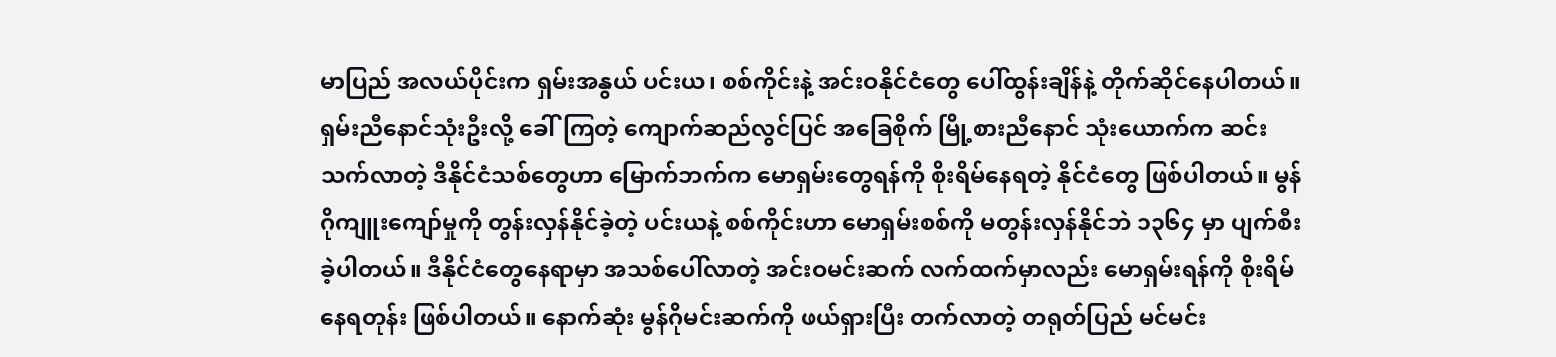မာပြည် အလယ်ပိုင်းက ရှမ်းအနွယ် ပင်းယ၊ စစ်ကိုင်းနဲ့ အင်းဝနိုင်ငံတွေ ပေါ်ထွန်းချိန်နဲ့ တိုက်ဆိုင်နေပါတယ်။
ရှမ်းညီနောင်သုံးဦးလို့ ခေါ်ကြတဲ့ ကျောက်ဆည်လွင်ပြင် အခြေစိုက် မြို့စားညီနောင် သုံးယောက်က ဆင်းသက်လာတဲ့ ဒီနိုင်ငံသစ်တွေဟာ မြောက်ဘက်က မောရှမ်းတွေရန်ကို စိုးရိမ်နေရတဲ့ နိုင်ငံတွေ ဖြစ်ပါတယ်။ မွန်ဂိုကျူးကျော်မှုကို တွန်းလှန်နိုင်ခဲ့တဲ့ ပင်းယနဲ့ စစ်ကိုင်းဟာ မောရှမ်းစစ်ကို မတွန်းလှန်နိုင်ဘဲ ၁၃၆၄ မှာ ပျက်စီးခဲ့ပါတယ်။ ဒီနိုင်ငံတွေနေရာမှာ အသစ်ပေါ်လာတဲ့ အင်းဝမင်းဆက် လက်ထက်မှာလည်း မောရှမ်းရန်ကို စိုးရိမ်နေရတုန်း ဖြစ်ပါတယ်။ နောက်ဆုံး မွန်ဂိုမင်းဆက်ကို ဖယ်ရှားပြီး တက်လာတဲ့ တရုတ်ပြည် မင်မင်း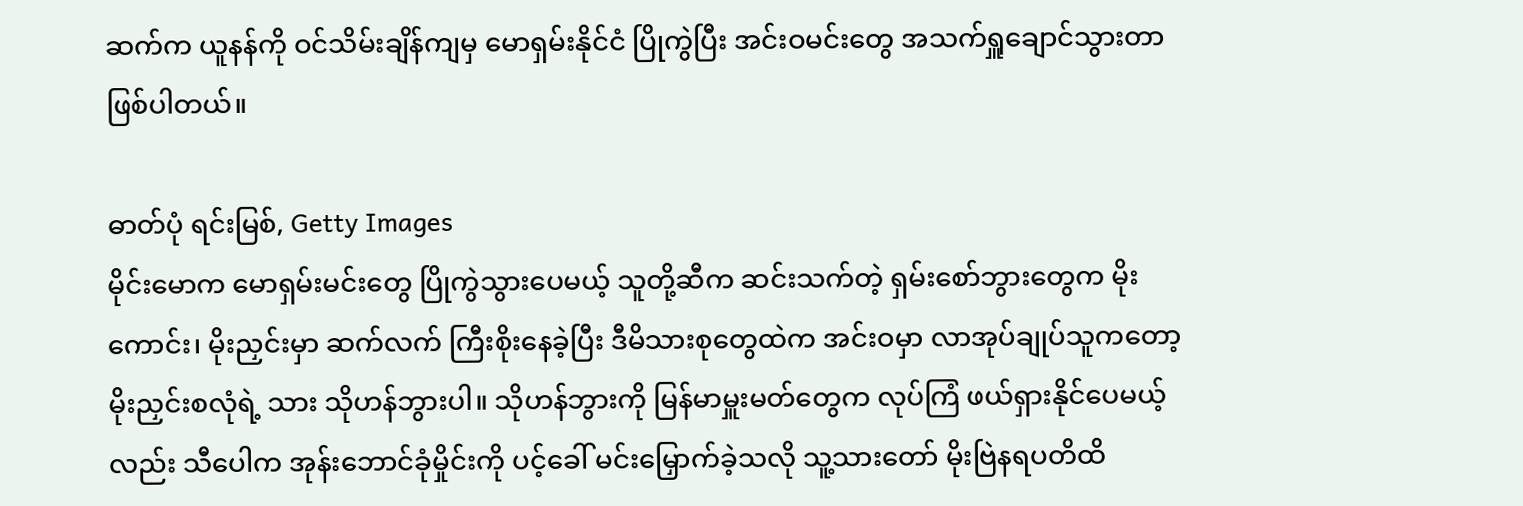ဆက်က ယူနန်ကို ဝင်သိမ်းချိန်ကျမှ မောရှမ်းနိုင်ငံ ပြိုကွဲပြီး အင်းဝမင်းတွေ အသက်ရှူချောင်သွားတာ ဖြစ်ပါတယ်။

ဓာတ်ပုံ ရင်းမြစ်, Getty Images
မိုင်းမောက မောရှမ်းမင်းတွေ ပြိုကွဲသွားပေမယ့် သူတို့ဆီက ဆင်းသက်တဲ့ ရှမ်းစော်ဘွားတွေက မိုးကောင်း၊ မိုးညှင်းမှာ ဆက်လက် ကြီးစိုးနေခဲ့ပြီး ဒီမိသားစုတွေထဲက အင်းဝမှာ လာအုပ်ချုပ်သူကတော့ မိုးညှင်းစလုံရဲ့ သား သိုဟန်ဘွားပါ။ သိုဟန်ဘွားကို မြန်မာမှူးမတ်တွေက လုပ်ကြံ ဖယ်ရှားနိုင်ပေမယ့်လည်း သီပေါက အုန်းဘောင်ခုံမှိုင်းကို ပင့်ခေါ် မင်းမြှောက်ခဲ့သလို သူ့သားတော် မိုးဗြဲနရပတိထိ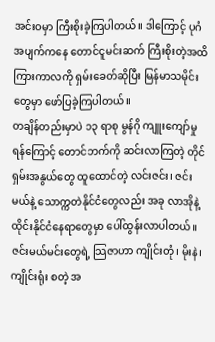အင်းဝမှာ ကြီးစိုးခဲ့ကြပါတယ်။ ဒါကြောင့် ပုဂံအပျက်ကနေ တောင်ငူမင်းဆက် ကြီးစိုးတဲ့အထိ ကြားကာလကို ရှမ်းခေတ်ဆိုပြီး မြန်မာသမိုင်းတွေမှာ ဖော်ပြခဲ့ကြပါတယ်။
တချိန်တည်းမှာပဲ ၁၃ ရာစု မွန်ဂို ကျူးကျော်မှု ရန်ကြောင့် တောင်ဘက်ကို ဆင်းလာကြတဲ့ တိုင်ရှမ်းအနွယ်တွေ ထူထောင်တဲ့ လင်းဇင်း၊ ဇင်းမယ်နဲ့ သောက္ကတဲနိုင်ငံတွေလည်း အခု လာအိုနဲ့ ထိုင်းနိုင်ငံနေရာတွေမှာ ပေါ်ထွန်းလာပါတယ်။ ဇင်းမယ်မင်းတွေရဲ့ သြဇာဟာ ကျိုင်းတုံ၊ မိုးနဲ၊ ကျိုင်းရုံး စတဲ့ အ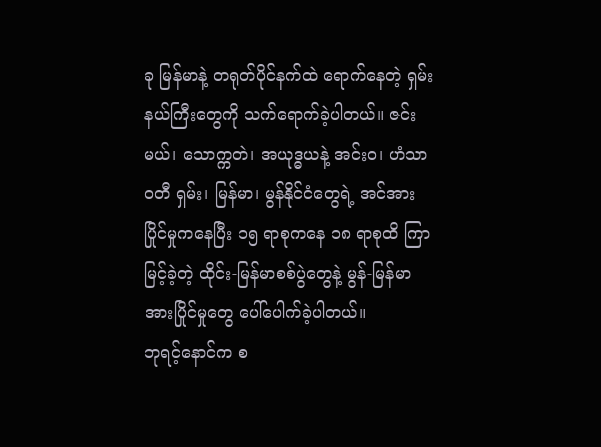ခု မြန်မာနဲ့ တရုတ်ပိုင်နက်ထဲ ရောက်နေတဲ့ ရှမ်းနယ်ကြီးတွေကို သက်ရောက်ခဲ့ပါတယ်။ ဇင်းမယ်၊ သောက္ကတဲ၊ အယုဒ္ဓယနဲ့ အင်းဝ၊ ဟံသာဝတီ ရှမ်း၊ မြန်မာ၊ မွန်နိုင်ငံတွေရဲ့ အင်အားပြိုင်မှုကနေပြီး ၁၅ ရာစုကနေ ၁၈ ရာစုထိ ကြာမြင့်ခဲ့တဲ့ ထိုင်း-မြန်မာစစ်ပွဲတွေနဲ့ မွန်-မြန်မာ အားပြိုင်မှုတွေ ပေါ်ပေါက်ခဲ့ပါတယ်။
ဘုရင့်နောင်က စ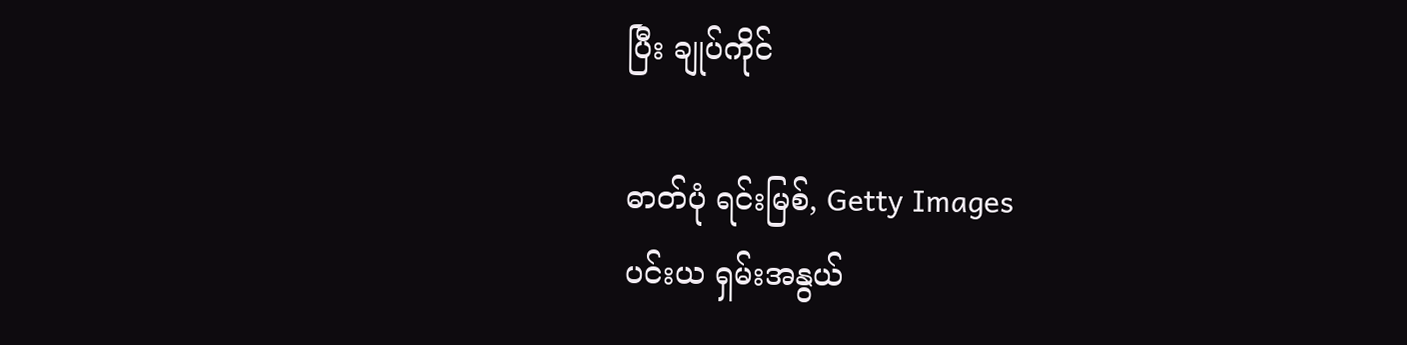ပြီး ချုပ်ကိုင်

ဓာတ်ပုံ ရင်းမြစ်, Getty Images
ပင်းယ ရှမ်းအနွယ်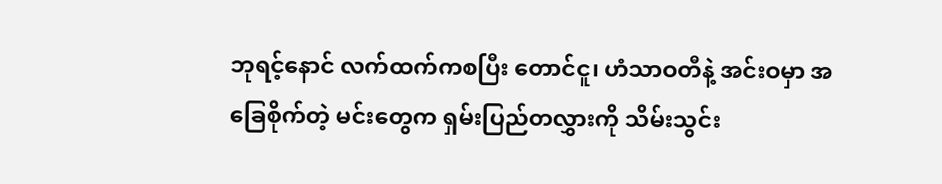ဘုရင့်နောင် လက်ထက်ကစပြီး တောင်ငူ၊ ဟံသာဝတီနဲ့ အင်းဝမှာ အခြေစိုက်တဲ့ မင်းတွေက ရှမ်းပြည်တလွှားကို သိမ်းသွင်း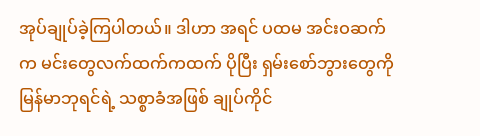အုပ်ချုပ်ခဲ့ကြပါတယ်။ ဒါဟာ အရင် ပထမ အင်းဝဆက်က မင်းတွေလက်ထက်ကထက် ပိုပြီး ရှမ်းစော်ဘွားတွေကို မြန်မာဘုရင်ရဲ့ သစ္စာခံအဖြစ် ချုပ်ကိုင်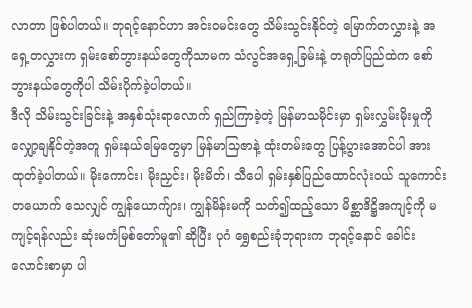လာတာ ဖြစ်ပါတယ်။ ဘုရင့်နောင်ဟာ အင်းဝမင်းတွေ သိမ်းသွင်းနိုင်တဲ့ မြောက်တလွှားနဲ့ အရှေ့တလွှားက ရှမ်းစော်ဘွားနယ်တွေကိုသာမက သံလွင်အရှေ့ခြမ်းနဲ့ တရုတ်ပြည်ထဲက စော်ဘွားနယ်တွေကိုပါ သိမ်းပိုက်ခဲ့ပါတယ်။
ဒီလို သိမ်းသွင်းခြင်းနဲ့ အနှစ်သုံးရာလောက် ရှည်ကြာခဲ့တဲ့ မြန်မာသမိုင်းမှာ ရှမ်းလွှမ်းမိုးမှုကို လျှော့ချနိုင်တဲ့အတူ ရှမ်းနယ်မြေတွေမှာ မြန်မာသြဇာနဲ့ ထုံးတမ်းတွေ ပြန့်ပွားအောင်ပါ အားထုတ်ခဲ့ပါတယ်။ မိုးကောင်း၊ မိုးညှင်း၊ မိုးမိတ်၊ သီပေါ ရှမ်းနှစ်ပြည်ထောင်လုံးဝယ် သူကောင်းတယောက် သေလျှင် ကျွန်ယောက်ျား၊ ကျွန်မိန်းမကို သတ်၍ထည့်သော မိစ္ဆာဒိဋ္ဌိအကျင့်ကို မကျင့်ရန်လည်း ဆုံးမကံမြစ်တော်မူ၏ ဆိုပြီး ပုဂံ ရွှေစည်းခုံဘုရားက ဘုရင့်နောင် ခေါင်းလောင်းစာမှာ ပါ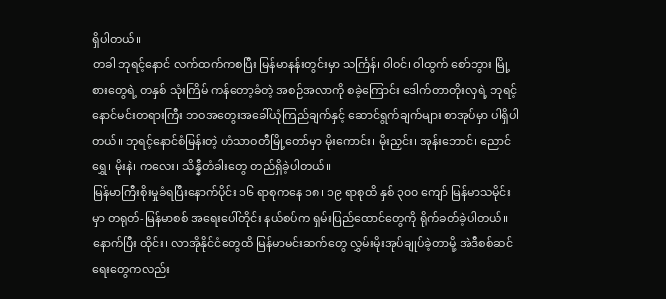ရှိပါတယ်။
တခါ ဘုရင့်နောင် လက်ထက်ကစပြီး မြန်မာနန်းတွင်းမှာ သင်္ကြန်၊ ဝါဝင်၊ ဝါထွက် စော်ဘွား မြို့စားတွေရဲ့ တနှစ် သုံးကြိမ် ကန်တော့ခံတဲ့ အစဉ်အလာကို စခဲ့ကြောင်း ဒေါက်တာတိုးလှရဲ့ ဘုရင့်နောင်မင်းတရားကြီး ဘဝအတွေးအခေါ်ယုံကြည်ချက်နှင့် ဆောင်ရွက်ချက်များ စာအုပ်မှာ ပါရှိပါတယ်။ ဘုရင့်နောင်စံမြန်းတဲ့ ဟံသာဝတီမြို့တော်မှာ မိုးကောင်း၊ မိုးညှင်း၊ အုန်းဘောင်၊ ညောင်ရွှေ၊ မိုးနဲ၊ ကလေး၊ သိန္နီတံခါးတွေ တည်ရှိခဲ့ပါတယ်။
မြန်မာကြီးစိုးမှုခံရပြီးနောက်ပိုင်း ၁၆ ရာစုကနေ ၁၈၊ ၁၉ ရာစုထိ နှစ် ၃၀၀ ကျော် မြန်မာသမိုင်းမှာ တရုတ်-မြန်မာစစ် အရေးပေါ်တိုင်း နယ်စပ်က ရှမ်းပြည်ထောင်တွေကို ရိုက်ခတ်ခဲ့ပါတယ်။ နောက်ပြီး ထိုင်း၊ လာအိုနိုင်ငံတွေထိ မြန်မာမင်းဆက်တွေ လွှမ်းမိုးအုပ်ချုပ်ခဲ့တာမို့ အဲဒီစစ်ဆင်ရေးတွေကလည်း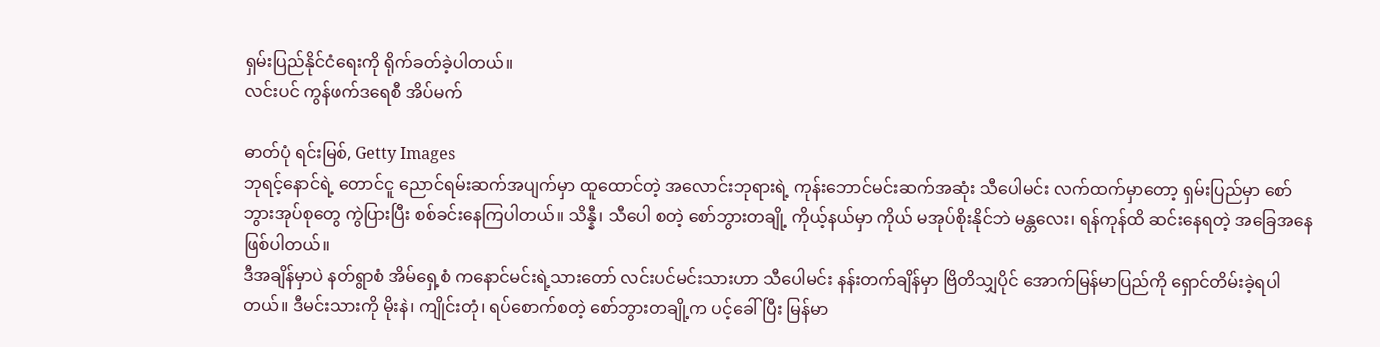ရှမ်းပြည်နိုင်ငံရေးကို ရိုက်ခတ်ခဲ့ပါတယ်။
လင်းပင် ကွန်ဖက်ဒရေစီ အိပ်မက်

ဓာတ်ပုံ ရင်းမြစ်, Getty Images
ဘုရင့်နောင်ရဲ့ တောင်ငူ ညောင်ရမ်းဆက်အပျက်မှာ ထူထောင်တဲ့ အလောင်းဘုရားရဲ့ ကုန်းဘောင်မင်းဆက်အဆုံး သီပေါမင်း လက်ထက်မှာတော့ ရှမ်းပြည်မှာ စော်ဘွားအုပ်စုတွေ ကွဲပြားပြီး စစ်ခင်းနေကြပါတယ်။ သိန္နီ၊ သီပေါ စတဲ့ စော်ဘွားတချို့ ကိုယ့်နယ်မှာ ကိုယ် မအုပ်စိုးနိုင်ဘဲ မန္တလေး၊ ရန်ကုန်ထိ ဆင်းနေရတဲ့ အခြေအနေ ဖြစ်ပါတယ်။
ဒီအချိန်မှာပဲ နတ်ရွာစံ အိမ်ရှေ့စံ ကနောင်မင်းရဲ့သားတော် လင်းပင်မင်းသားဟာ သီပေါမင်း နန်းတက်ချိန်မှာ ဗြိတိသျှပိုင် အောက်မြန်မာပြည်ကို ရှောင်တိမ်းခဲ့ရပါတယ်။ ဒီမင်းသားကို မိုးနဲ၊ ကျိုင်းတုံ၊ ရပ်စောက်စတဲ့ စော်ဘွားတချို့က ပင့်ခေါ်ပြီး မြန်မာ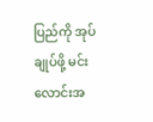ပြည်ကို အုပ်ချုပ်ဖို့ မင်းလောင်းအ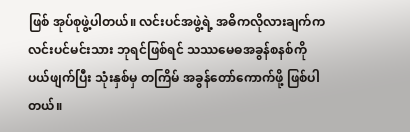ဖြစ် အုပ်စုဖွဲ့ပါတယ်။ လင်းပင်အဖွဲ့ရဲ့ အဓိကလိုလားချက်က လင်းပင်မင်းသား ဘုရင်ဖြစ်ရင် သဿမေဓအခွန်စနစ်ကို ပယ်ဖျက်ပြီး သုံးနှစ်မှ တကြိမ် အခွန်တော်ကောက်ဖို့ ဖြစ်ပါတယ်။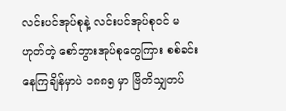လင်းပင်အုပ်စုနဲ့ လင်းပင်အုပ်စုဝင် မဟုတ်တဲ့ စော်ဘွားအုပ်စုတွေကြား စစ်ခင်းနေကြချိန်မှာပဲ ၁၈၈၅ မှာ ဗြိတိသျှတပ်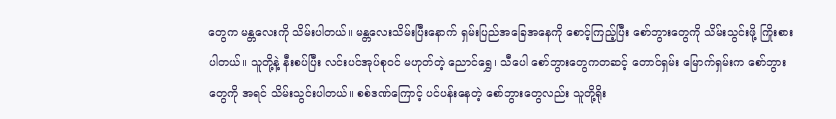တွေက မန္တလေးကို သိမ်းပါတယ်။ မန္တလေးသိမ်းပြီးနောက် ရှမ်းပြည်အခြေအနေကို စောင့်ကြည့်ပြီး စော်ဘွားတွေကို သိမ်းသွင်းဖို့ ကြိုးစားပါတယ်။ သူတို့နဲ့ နီးစပ်ပြီး လင်းပင်အုပ်စုဝင် မဟုတ်တဲ့ ညောင်ရွှေ၊ သီပေါ စော်ဘွားတွေကတဆင့် တောင်ရှမ်း မြောက်ရှမ်းက စော်ဘွားတွေကို အရင် သိမ်းသွင်းပါတယ်။ စစ်ဒဏ်ကြောင့် ပင်ပန်းနေတဲ့ စော်ဘွားတွေလည်း သူတို့ရိုး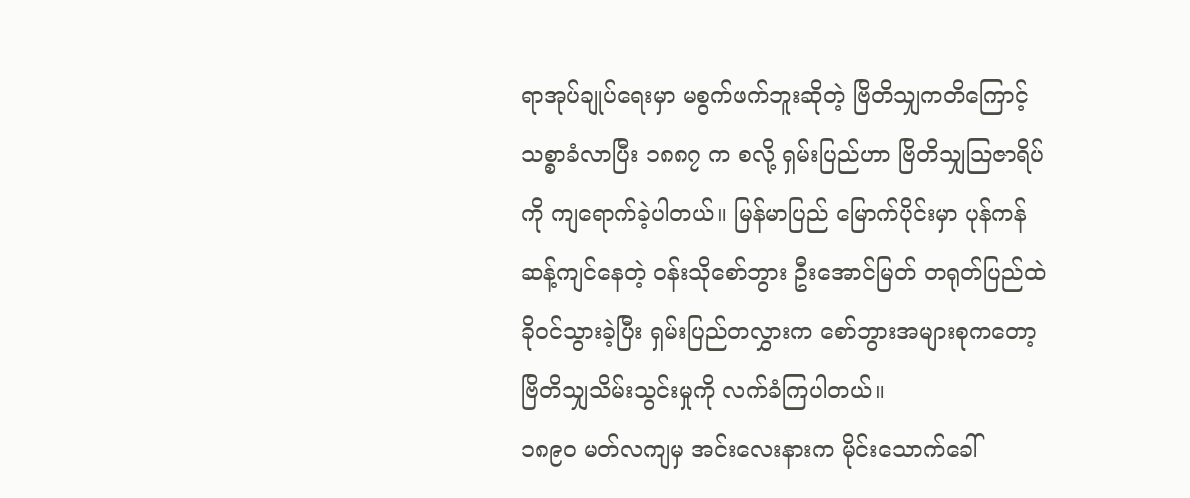ရာအုပ်ချုပ်ရေးမှာ မစွက်ဖက်ဘူးဆိုတဲ့ ဗြိတိသျှကတိကြောင့် သစ္စာခံလာပြီး ၁၈၈၇ က စလို့ ရှမ်းပြည်ဟာ ဗြိတိသျှသြဇာရိပ်ကို ကျရောက်ခဲ့ပါတယ်။ မြန်မာပြည် မြောက်ပိုင်းမှာ ပုန်ကန်ဆန့်ကျင်နေတဲ့ ဝန်းသိုစော်ဘွား ဦးအောင်မြတ် တရုတ်ပြည်ထဲ ခိုဝင်သွားခဲ့ပြီး ရှမ်းပြည်တလွှားက စော်ဘွားအများစုကတော့ ဗြိတိသျှသိမ်းသွင်းမှုကို လက်ခံကြပါတယ်။
၁၈၉၀ မတ်လကျမှ အင်းလေးနားက မိုင်းသောက်ခေါ်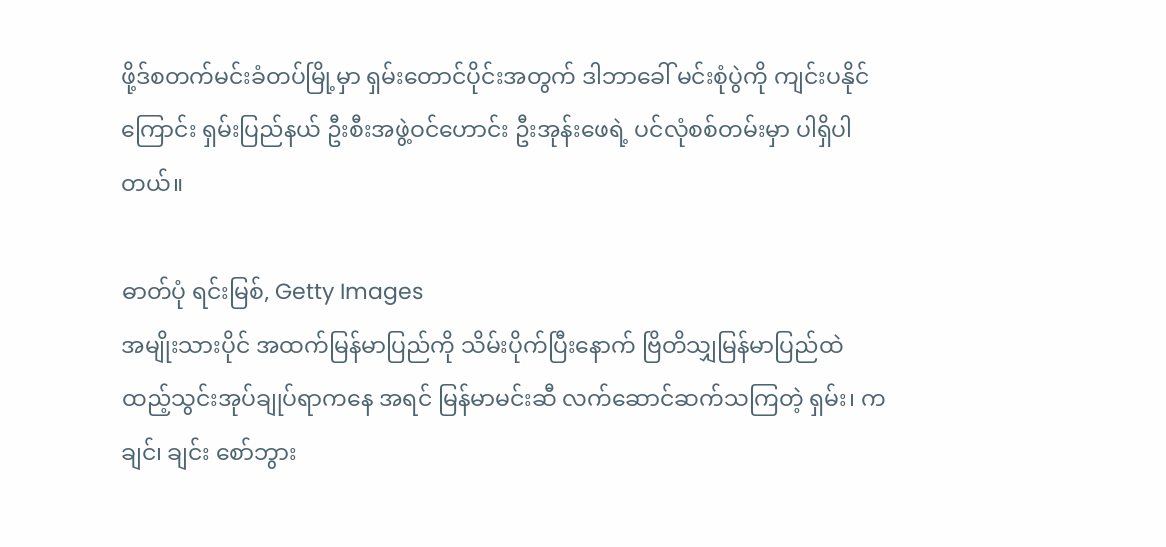ဖို့ဒ်စတက်မင်းခံတပ်မြို့မှာ ရှမ်းတောင်ပိုင်းအတွက် ဒါဘာခေါ် မင်းစုံပွဲကို ကျင်းပနိုင်ကြောင်း ရှမ်းပြည်နယ် ဦးစီးအဖွဲ့ဝင်ဟောင်း ဦးအုန်းဖေရဲ့ ပင်လုံစစ်တမ်းမှာ ပါရှိပါတယ်။

ဓာတ်ပုံ ရင်းမြစ်, Getty Images
အမျိုးသားပိုင် အထက်မြန်မာပြည်ကို သိမ်းပိုက်ပြီးနောက် ဗြိတိသျှမြန်မာပြည်ထဲ ထည့်သွင်းအုပ်ချုပ်ရာကနေ အရင် မြန်မာမင်းဆီ လက်ဆောင်ဆက်သကြတဲ့ ရှမ်း၊ ကချင်၊ ချင်း စော်ဘွား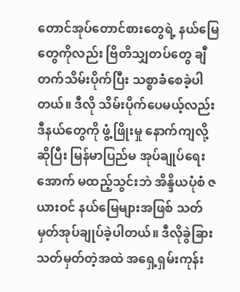တောင်အုပ်တောင်စားတွေရဲ့ နယ်မြေတွေကိုလည်း ဗြိတိသျှတပ်တွေ ချီတက်သိမ်းပိုက်ပြီး သစ္စာခံစေခဲ့ပါတယ်။ ဒီလို သိမ်းပိုက်ပေမယ့်လည်း ဒီနယ်တွေကို ဖွံ့ဖြိုးမှု နောက်ကျလို့ ဆိုပြီး မြန်မာပြည်မ အုပ်ချုပ်ရေးအောက် မထည့်သွင်းဘဲ အိန္ဒိယပုံစံ ဇယားဝင် နယ်မြေများအဖြစ် သတ်မှတ်အုပ်ချုပ်ခဲ့ပါတယ်။ ဒီလိုခွဲခြားသတ်မှတ်တဲ့အထဲ အရှေ့ရှမ်းကုန်း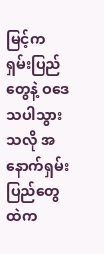မြင့်က ရှမ်းပြည်တွေနဲ့ ဝဒေသပါသွားသလို အနောက်ရှမ်းပြည်တွေထဲက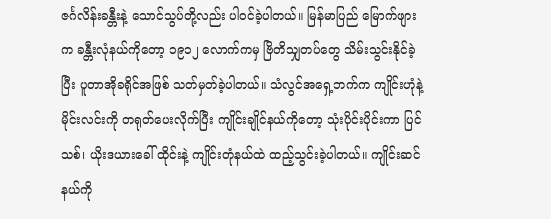ဇင်္ဂလိန်းခန္တီးနဲ့ သောင်သွပ်တို့လည်း ပါဝင်ခဲ့ပါတယ်။ မြန်မာပြည် မြောက်ဖျားက ခန္တီးလုံနယ်ကိုတော့ ၁၉၁၂ လောက်ကမှ ဗြိတိသျှတပ်တွေ သိမ်းသွင်းနိုင်ခဲ့ပြီး ပူတာအိုခရိုင်အဖြစ် သတ်မှတ်ခဲ့ပါတယ်။ သံလွင်အရှေ့ဘက်က ကျိုင်းဟုံနဲ့ မိုင်းလင်းကို တရုတ်ပေးလိုက်ပြီး ကျိုင်းချိုင်နယ်ကိုတော့ သုံးပိုင်းပိုင်းကာ ပြင်သစ်၊ ယိုးဒယားခေါ် ထိုင်းနဲ့ ကျိုင်းတုံနယ်ထဲ ထည့်သွင်းခဲ့ပါတယ်။ ကျိုင်းဆင်နယ်ကို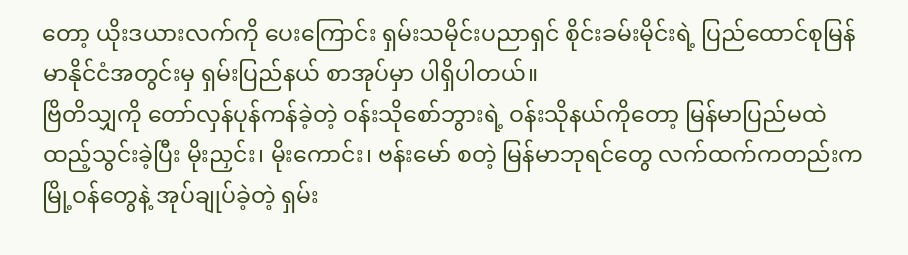တော့ ယိုးဒယားလက်ကို ပေးကြောင်း ရှမ်းသမိုင်းပညာရှင် စိုင်းခမ်းမိုင်းရဲ့ ပြည်ထောင်စုမြန်မာနိုင်ငံအတွင်းမှ ရှမ်းပြည်နယ် စာအုပ်မှာ ပါရှိပါတယ်။
ဗြိတိသျှကို တော်လှန်ပုန်ကန်ခဲ့တဲ့ ဝန်းသိုစော်ဘွားရဲ့ ဝန်းသိုနယ်ကိုတော့ မြန်မာပြည်မထဲ ထည့်သွင်းခဲ့ပြီး မိုးညှင်း၊ မိုးကောင်း၊ ဗန်းမော် စတဲ့ မြန်မာဘုရင်တွေ လက်ထက်ကတည်းက မြို့ဝန်တွေနဲ့ အုပ်ချုပ်ခဲ့တဲ့ ရှမ်း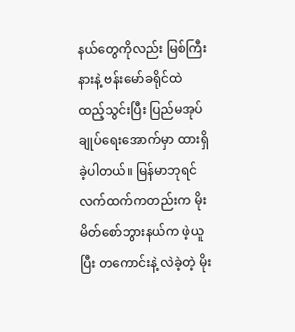နယ်တွေကိုလည်း မြစ်ကြီးနားနဲ့ ဗန်းမော်ခရိုင်ထဲ ထည့်သွင်းပြီး ပြည်မအုပ်ချုပ်ရေးအောက်မှာ ထားရှိခဲ့ပါတယ်။ မြန်မာဘုရင်လက်ထက်ကတည်းက မိုးမိတ်စော်ဘွားနယ်က ဖဲ့ယူပြီး တကောင်းနဲ့ လဲခဲ့တဲ့ မိုး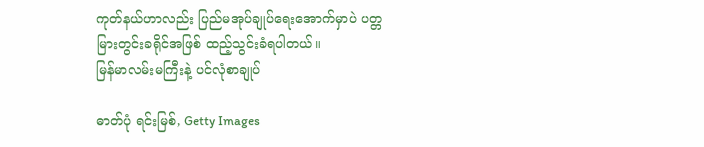ကုတ်နယ်ဟာလည်း ပြည်မအုပ်ချုပ်ရေးအောက်မှာပဲ ပတ္တမြားတွင်းခရိုင်အဖြစ် ထည့်သွင်းခံရပါတယ်။
မြန်မာလမ်းမကြီးနဲ့ ပင်လုံစာချုပ်

ဓာတ်ပုံ ရင်းမြစ်, Getty Images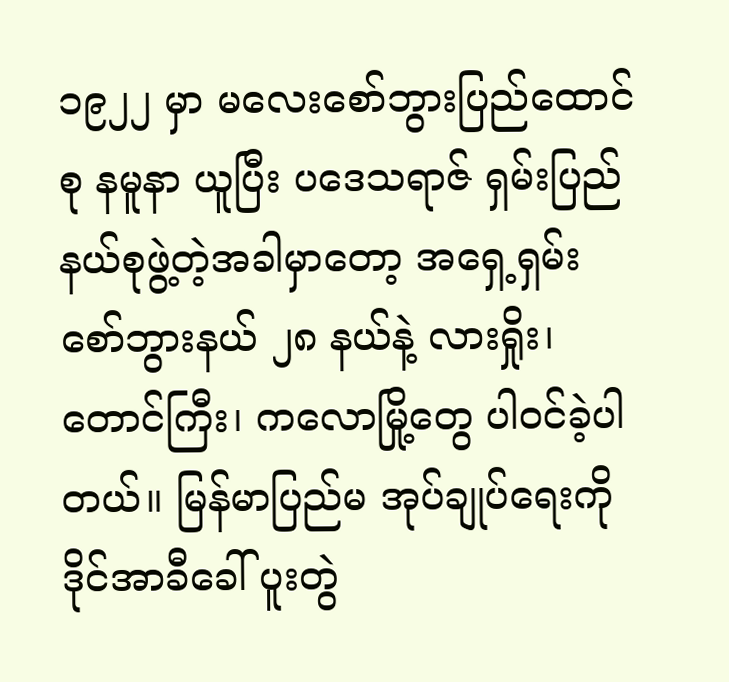၁၉၂၂ မှာ မလေးစော်ဘွားပြည်ထောင်စု နမူနာ ယူပြီး ပဒေသရာဇ် ရှမ်းပြည်နယ်စုဖွဲ့တဲ့အခါမှာတော့ အရှေ့ရှမ်း စော်ဘွားနယ် ၂၈ နယ်နဲ့ လားရှိုး၊ တောင်ကြီး၊ ကလောမြို့တွေ ပါ၀င်ခဲ့ပါတယ်။ မြန်မာပြည်မ အုပ်ချုပ်ရေးကို ဒိုင်အာခီခေါ် ပူးတွဲ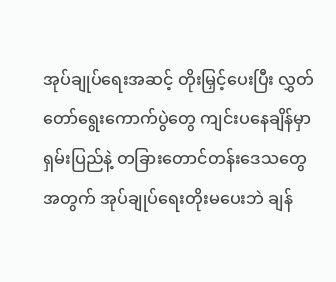အုပ်ချုပ်ရေးအဆင့် တိုးမြှင့်ပေးပြီး လွှတ်တော်ရွေးကောက်ပွဲတွေ ကျင်းပနေချိန်မှာ ရှမ်းပြည်နဲ့ တခြားတောင်တန်းဒေသတွေအတွက် အုပ်ချုပ်ရေးတိုးမပေးဘဲ ချန်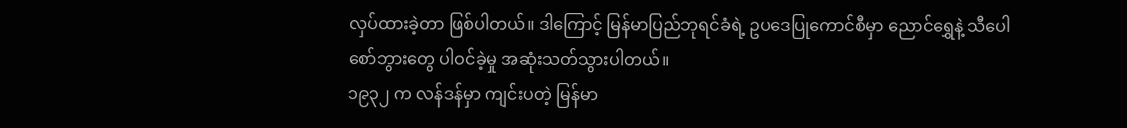လှပ်ထားခဲ့တာ ဖြစ်ပါတယ်။ ဒါကြောင့် မြန်မာပြည်ဘုရင်ခံရဲ့ ဥပဒေပြုကောင်စီမှာ ညောင်ရွှေနဲ့ သီပေါစော်ဘွားတွေ ပါဝင်ခဲ့မှု အဆုံးသတ်သွားပါတယ်။
၁၉၃၂ က လန်ဒန်မှာ ကျင်းပတဲ့ မြန်မာ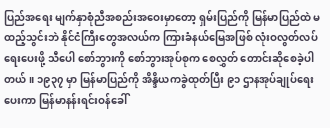ပြည်အရေး မျက်နှာစုံညီအစည်းအဝေးမှာတော့ ရှမ်းပြည်ကို မြန်မာပြည်ထဲ မထည့်သွင်းဘဲ နိုင်ငံကြီးတွေအလယ်က ကြားခံနယ်မြေအဖြစ် လုံးဝလွတ်လပ်ရေးပေးဖို့ သီပေါ စော်ဘွားကို စော်ဘွားအုပ်စုက စေလွှတ် တောင်းဆိုစေခဲ့ပါတယ်။ ၁၉၃၇ မှာ မြန်မာပြည်ကို အိန္ဒိယကခွဲထုတ်ပြီး ၉၁ ဌာနအုပ်ချုပ်ရေးပေးကာ မြန်မာနန်းရင်းဝန်ခေါ်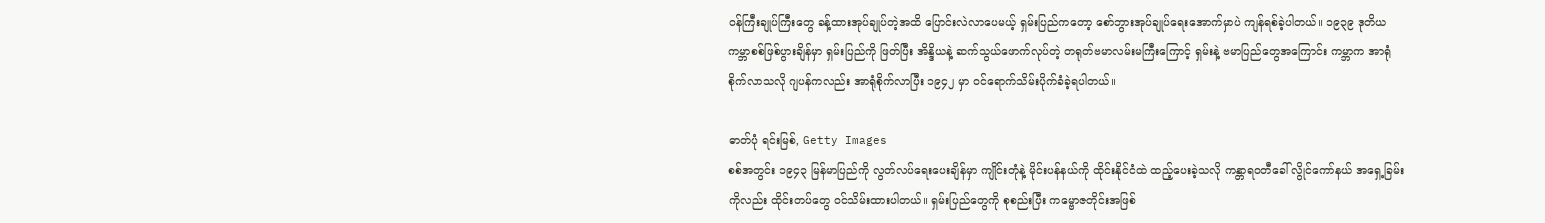ဝန်ကြီးချုပ်ကြီးတွေ ခန့်ထားအုပ်ချုပ်တဲ့အထိ ပြောင်းလဲလာပေမယ့် ရှမ်းပြည်ကတော့ စော်ဘွားအုပ်ချုပ်ရေးအောက်မှာပဲ ကျန်ရစ်ခဲ့ပါတယ်။ ၁၉၃၉ ဒုတိယကမ္ဘာစစ်ဖြစ်ပွားချိန်မှာ ရှမ်းပြည်ကို ဖြတ်ပြီး အိန္ဒိယနဲ့ ဆက်သွယ်ဖောက်လုပ်တဲ့ တရုတ်ဗမာလမ်းမကြီးကြောင့် ရှမ်းနဲ့ ဗမာပြည်တွေအကြောင်း ကမ္ဘာက အာရုံစိုက်လာသလို ဂျပန်ကလည်း အာရုံစိုက်လာပြီး ၁၉၄၂ မှာ ဝင်ရောက်သိမ်းပိုက်ခံခဲ့ရပါတယ်။

ဓာတ်ပုံ ရင်းမြစ်, Getty Images
စစ်အတွင်း ၁၉၄၃ မြန်မာပြည်ကို လွတ်လပ်ရေးပေးချိန်မှာ ကျိုင်းတုံနဲ့ မိုင်းပန်နယ်ကို ထိုင်းနိုင်ငံထဲ ထည့်ပေးခဲ့သလို ကန္တာရဝတီခေါ် လွိုင်ကော်နယ် အရှေ့ခြမ်းကိုလည်း ထိုင်းတပ်တွေ ဝင်သိမ်းထားပါတယ်။ ရှမ်းပြည်တွေကို စုစည်းပြီး ကမ္ဗောဇတိုင်းအဖြစ်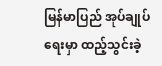မြန်မာပြည် အုပ်ချုပ်ရေးမှာ ထည့်သွင်းခဲ့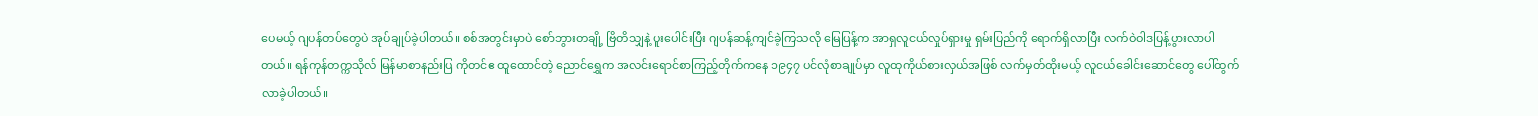ပေမယ့် ဂျပန်တပ်တွေပဲ အုပ်ချုပ်ခဲ့ပါတယ်။ စစ်အတွင်းမှာပဲ စော်ဘွားတချို့ ဗြိတိသျှနဲ့ ပူးပေါင်းပြီး ဂျပန်ဆန့်ကျင်ခဲ့ကြသလို မြေပြန့်က အာရှလူငယ်လှုပ်ရှားမှု ရှမ်းပြည်ကို ရောက်ရှိလာပြီး လက်ဝဲဝါဒပြန့်ပွားလာပါတယ်။ ရန်ကုန်တက္ကသိုလ် မြန်မာစာနည်းပြ ကိုတင်ဧ ထူထောင်တဲ့ ညောင်ရွှေက အလင်းရောင်စာကြည့်တိုက်ကနေ ၁၉၄၇ ပင်လုံစာချုပ်မှာ လူထုကိုယ်စားလှယ်အဖြစ် လက်မှတ်ထိုးမယ့် လူငယ်ခေါင်းဆောင်တွေ ပေါ်ထွက်လာခဲ့ပါတယ်။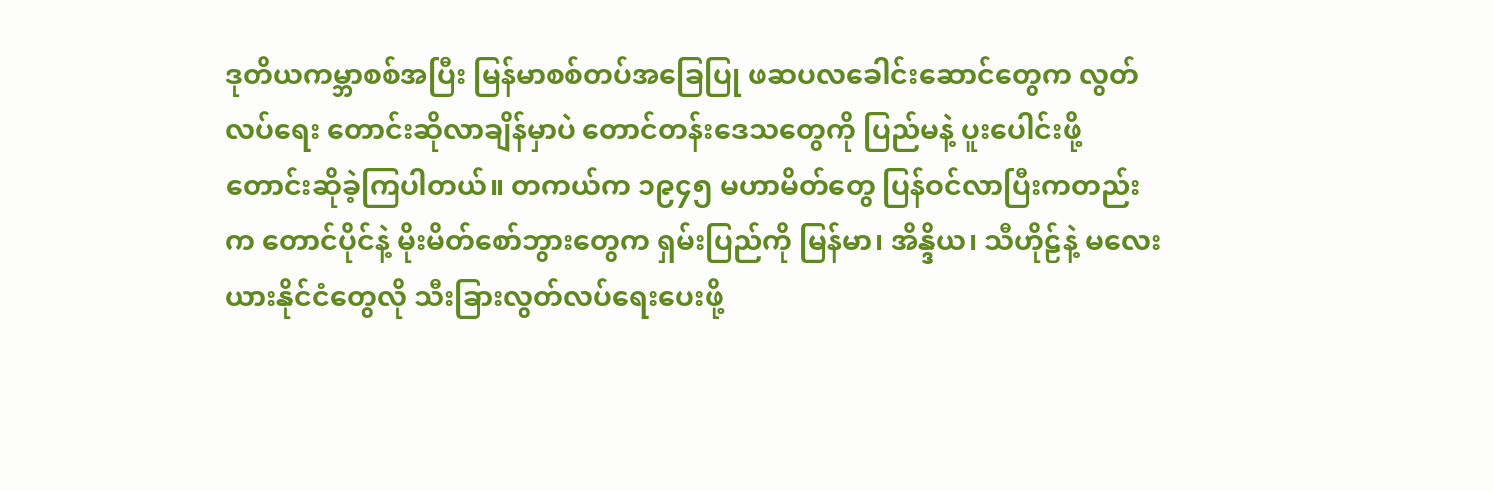ဒုတိယကမ္ဘာစစ်အပြီး မြန်မာစစ်တပ်အခြေပြု ဖဆပလခေါင်းဆောင်တွေက လွတ်လပ်ရေး တောင်းဆိုလာချိန်မှာပဲ တောင်တန်းဒေသတွေကို ပြည်မနဲ့ ပူးပေါင်းဖို့ တောင်းဆိုခဲ့ကြပါတယ်။ တကယ်က ၁၉၄၅ မဟာမိတ်တွေ ပြန်ဝင်လာပြီးကတည်းက တောင်ပိုင်နဲ့ မိုးမိတ်စော်ဘွားတွေက ရှမ်းပြည်ကို မြန်မာ၊ အိန္ဒိယ၊ သီဟိုဠ်နဲ့ မလေးယားနိုင်ငံတွေလို သီးခြားလွတ်လပ်ရေးပေးဖို့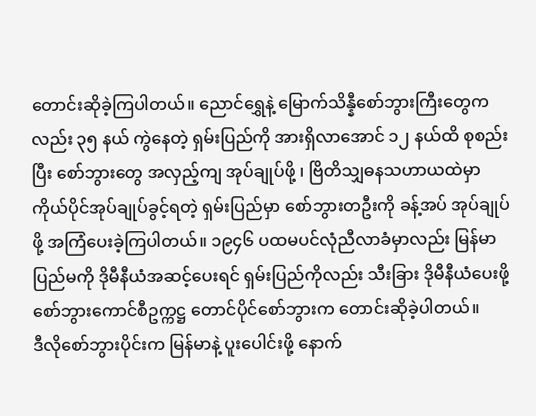တောင်းဆိုခဲ့ကြပါတယ်။ ညောင်ရွှေနဲ့ မြောက်သိန္နီစော်ဘွားကြီးတွေကလည်း ၃၅ နယ် ကွဲနေတဲ့ ရှမ်းပြည်ကို အားရှိလာအောင် ၁၂ နယ်ထိ စုစည်းပြီး စော်ဘွားတွေ အလှည့်ကျ အုပ်ချုပ်ဖို့ ၊ ဗြိတိသျှဓနသဟာယထဲမှာ ကိုယ်ပိုင်အုပ်ချုပ်ခွင့်ရတဲ့ ရှမ်းပြည်မှာ စော်ဘွားတဦးကို ခန့်အပ် အုပ်ချုပ်ဖို့ အကြံပေးခဲ့ကြပါတယ်။ ၁၉၄၆ ပထမပင်လုံညီလာခံမှာလည်း မြန်မာပြည်မကို ဒိုမီနီယံအဆင့်ပေးရင် ရှမ်းပြည်ကိုလည်း သီးခြား ဒိုမီနီယံပေးဖို့ စော်ဘွားကောင်စီဥက္ကဋ္ဌ တောင်ပိုင်စော်ဘွားက တောင်းဆိုခဲ့ပါတယ်။
ဒီလိုစော်ဘွားပိုင်းက မြန်မာနဲ့ ပူးပေါင်းဖို့ နောက်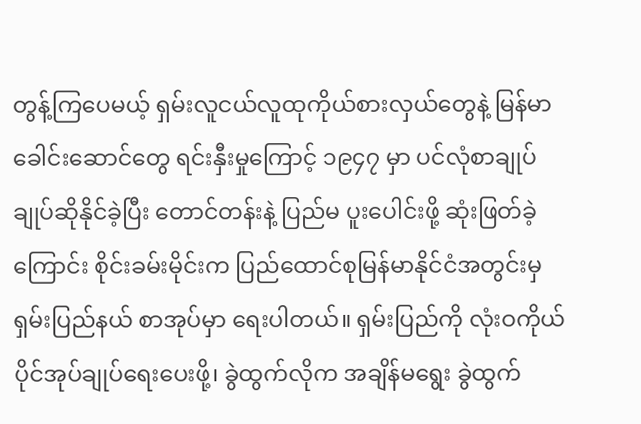တွန့်ကြပေမယ့် ရှမ်းလူငယ်လူထုကိုယ်စားလှယ်တွေနဲ့ မြန်မာခေါင်းဆောင်တွေ ရင်းနှီးမှုကြောင့် ၁၉၄၇ မှာ ပင်လုံစာချုပ်ချုပ်ဆိုနိုင်ခဲ့ပြီး တောင်တန်းနဲ့ ပြည်မ ပူးပေါင်းဖို့ ဆုံးဖြတ်ခဲ့ကြောင်း စိုင်းခမ်းမိုင်းက ပြည်ထောင်စုမြန်မာနိုင်ငံအတွင်းမှ ရှမ်းပြည်နယ် စာအုပ်မှာ ရေးပါတယ်။ ရှမ်းပြည်ကို လုံးဝကိုယ်ပိုင်အုပ်ချုပ်ရေးပေးဖို့၊ ခွဲထွက်လိုက အချိန်မရွေး ခွဲထွက်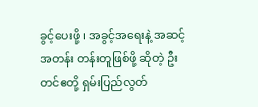ခွင့်ပေးဖို့ ၊ အခွင့်အရေးနဲ့ အဆင့်အတန်း တန်းတူဖြစ်ဖို့ ဆိုတဲ့ ဦးတင်ဧတို့ ရှမ်းပြည်လွတ်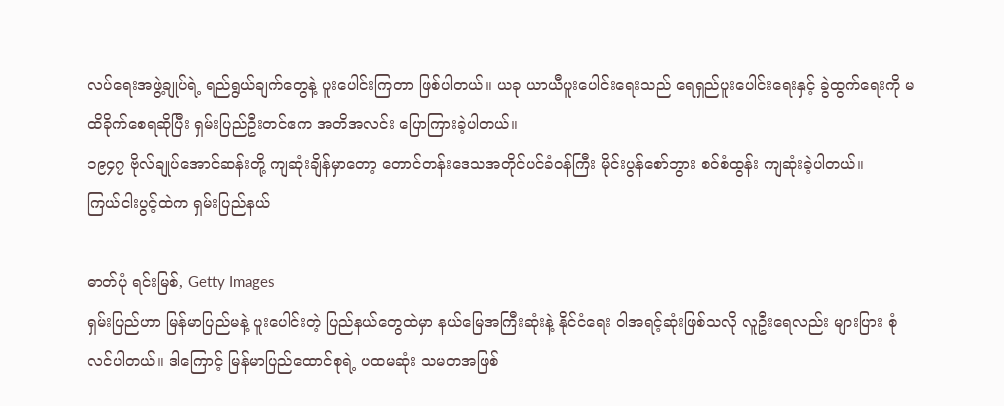လပ်ရေးအဖွဲ့ချုပ်ရဲ့ ရည်ရွယ်ချက်တွေနဲ့ ပူးပေါင်းကြတာ ဖြစ်ပါတယ်။ ယခု ယာယီပူးပေါင်းရေးသည် ရေရှည်ပူးပေါင်းရေးနှင့် ခွဲထွက်ရေးကို မထိခိုက်စေရဆိုပြီး ရှမ်းပြည်ဦးတင်ဧက အတိအလင်း ပြောကြားခဲ့ပါတယ်။
၁၉၄၇ ဗိုလ်ချုပ်အောင်ဆန်းတို့ ကျဆုံးချိန်မှာတော့ တောင်တန်းဒေသအတိုင်ပင်ခံဝန်ကြီး မိုင်းပွန်စော်ဘွား စဝ်စံထွန်း ကျဆုံးခဲ့ပါတယ်။
ကြယ်ငါးပွင့်ထဲက ရှမ်းပြည်နယ်

ဓာတ်ပုံ ရင်းမြစ်, Getty Images
ရှမ်းပြည်ဟာ မြန်မာပြည်မနဲ့ ပူးပေါင်းတဲ့ ပြည်နယ်တွေထဲမှာ နယ်မြေအကြီးဆုံးနဲ့ နိုင်ငံရေး ဝါအရင့်ဆုံးဖြစ်သလို လူဦးရေလည်း များပြား စုံလင်ပါတယ်။ ဒါကြောင့် မြန်မာပြည်ထောင်စုရဲ့ ပထမဆုံး သမတအဖြစ်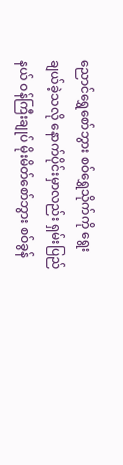ညောင်ရွှေစော်ဘွား စဝ်ရွှေသိုက်ကို ရွေးချယ်ခဲ့သလို နောက်ပိုင်းမှာလည်း ရှမ်းပြည်နယ် ဝန်ကြီးချုပ် မိုးမိတ်စော်ဘွား စဝ်ခွန်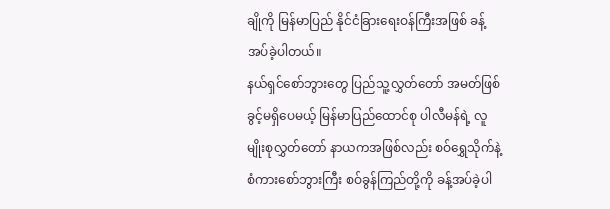ချိုကို မြန်မာပြည် နိုင်ငံခြားရေးဝန်ကြီးအဖြစ် ခန့်အပ်ခဲ့ပါတယ်။
နယ်ရှင်စော်ဘွားတွေ ပြည်သူ့လွှတ်တော် အမတ်ဖြစ်ခွင့်မရှိပေမယ့် မြန်မာပြည်ထောင်စု ပါလီမန်ရဲ့ လူမျိုးစုလွှတ်တော် နာယကအဖြစ်လည်း စဝ်ရွှေသိုက်နဲ့ စံကားစော်ဘွားကြီး စဝ်ခွန်ကြည်တို့ကို ခန့်အပ်ခဲ့ပါ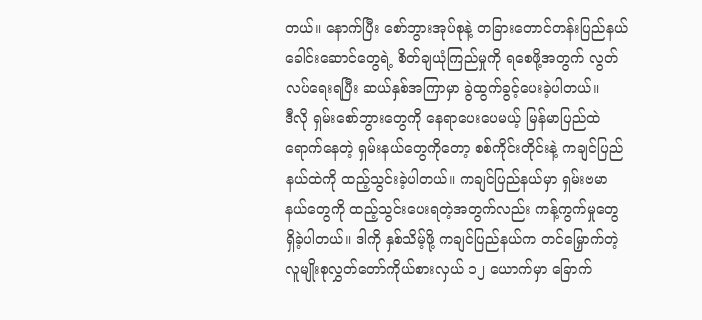တယ်။ နောက်ပြီး စော်ဘွားအုပ်စုနဲ့ တခြားတောင်တန်းပြည်နယ် ခေါင်းဆောင်တွေရဲ့ စိတ်ချယုံကြည်မှုကို ရစေဖို့အတွက် လွတ်လပ်ရေးရပြီး ဆယ်နှစ်အကြာမှာ ခွဲထွက်ခွင့်ပေးခဲ့ပါတယ်။
ဒီလို ရှမ်းစော်ဘွားတွေကို နေရာပေးပေမယ့် မြန်မာပြည်ထဲ ရောက်နေတဲ့ ရှမ်းနယ်တွေကိုတော့ စစ်ကိုင်းတိုင်းနဲ့ ကချင်ပြည်နယ်ထဲကို ထည့်သွင်းခဲ့ပါတယ်။ ကချင်ပြည်နယ်မှာ ရှမ်းဗမာနယ်တွေကို ထည့်သွင်းပေးရတဲ့အတွက်လည်း ကန့်ကွက်မှုတွေ ရှိခဲ့ပါတယ်။ ဒါကို နှစ်သိမ့်ဖို့ ကချင်ပြည်နယ်က တင်မြှောက်တဲ့ လူမျိုးစုလွှတ်တော်ကိုယ်စားလှယ် ၁၂ ယောက်မှာ ခြောက်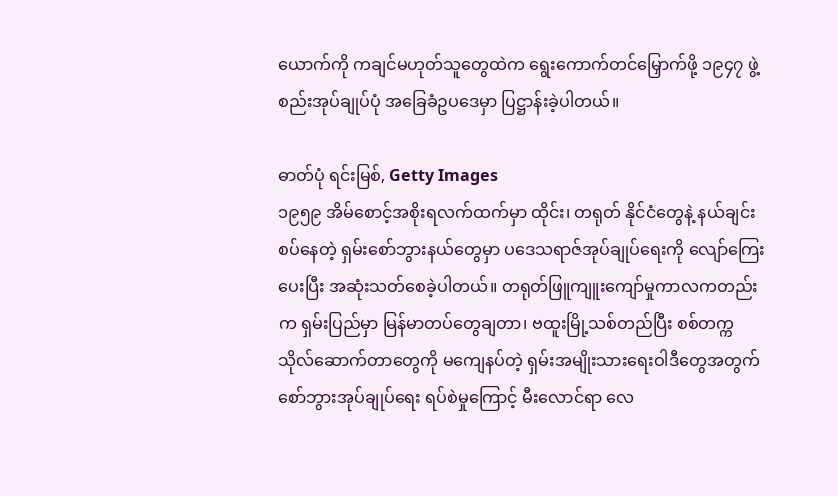ယောက်ကို ကချင်မဟုတ်သူတွေထဲက ရွေးကောက်တင်မြှောက်ဖို့ ၁၉၄၇ ဖွဲ့စည်းအုပ်ချုပ်ပုံ အခြေခံဥပဒေမှာ ပြဋ္ဌာန်းခဲ့ပါတယ်။

ဓာတ်ပုံ ရင်းမြစ်, Getty Images
၁၉၅၉ အိမ်စောင့်အစိုးရလက်ထက်မှာ ထိုင်း၊ တရုတ် နိုင်ငံတွေနဲ့ နယ်ချင်းစပ်နေတဲ့ ရှမ်းစော်ဘွားနယ်တွေမှာ ပဒေသရာဇ်အုပ်ချုပ်ရေးကို လျော်ကြေးပေးပြီး အဆုံးသတ်စေခဲ့ပါတယ်။ တရုတ်ဖြူကျူးကျော်မှုကာလကတည်းက ရှမ်းပြည်မှာ မြန်မာတပ်တွေချတာ၊ ဗထူးမြို့သစ်တည်ပြီး စစ်တက္ကသိုလ်ဆောက်တာတွေကို မကျေနပ်တဲ့ ရှမ်းအမျိုးသားရေးဝါဒီတွေအတွက် စော်ဘွားအုပ်ချုပ်ရေး ရပ်စဲမှုကြောင့် မီးလောင်ရာ လေ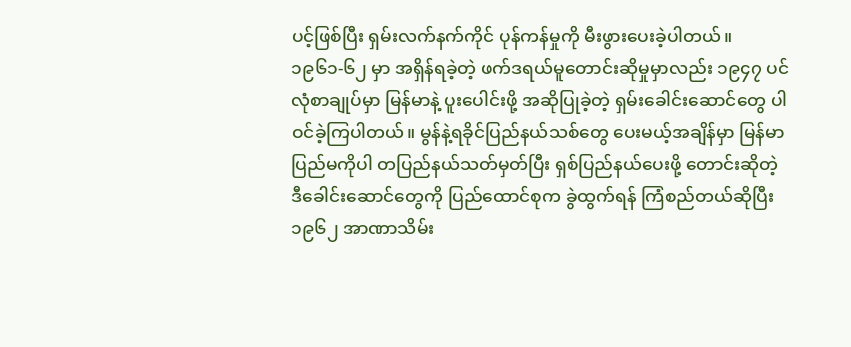ပင့်ဖြစ်ပြီး ရှမ်းလက်နက်ကိုင် ပုန်ကန်မှုကို မီးဖွားပေးခဲ့ပါတယ်။
၁၉၆၁-၆၂ မှာ အရှိန်ရခဲ့တဲ့ ဖက်ဒရယ်မူတောင်းဆိုမှုမှာလည်း ၁၉၄၇ ပင်လုံစာချုပ်မှာ မြန်မာနဲ့ ပူးပေါင်းဖို့ အဆိုပြုခဲ့တဲ့ ရှမ်းခေါင်းဆောင်တွေ ပါဝင်ခဲ့ကြပါတယ်။ မွန်နဲ့ရခိုင်ပြည်နယ်သစ်တွေ ပေးမယ့်အချိန်မှာ မြန်မာပြည်မကိုပါ တပြည်နယ်သတ်မှတ်ပြီး ရှစ်ပြည်နယ်ပေးဖို့ တောင်းဆိုတဲ့ ဒီခေါင်းဆောင်တွေကို ပြည်ထောင်စုက ခွဲထွက်ရန် ကြံစည်တယ်ဆိုပြီး ၁၉၆၂ အာဏာသိမ်း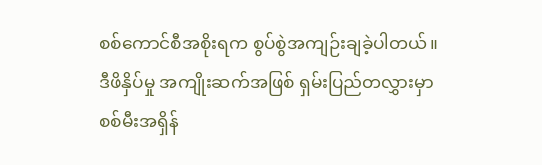စစ်ကောင်စီအစိုးရက စွပ်စွဲအကျဉ်းချခဲ့ပါတယ်။ ဒီဖိနှိပ်မှု အကျိုးဆက်အဖြစ် ရှမ်းပြည်တလွှားမှာ စစ်မီးအရှိန်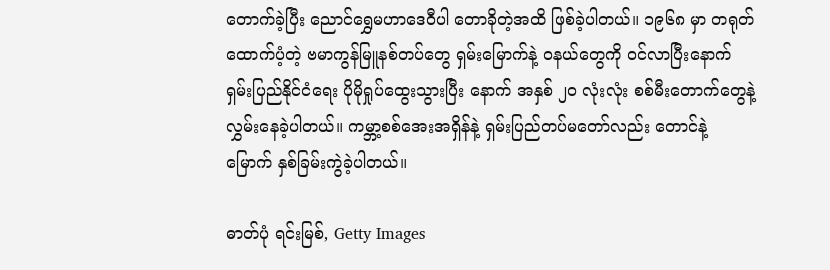တောက်ခဲ့ပြီး ညောင်ရွှေမဟာဒေဝီပါ တောခိုတဲ့အထိ ဖြစ်ခဲ့ပါတယ်။ ၁၉၆၈ မှာ တရုတ်ထောက်ပံ့တဲ့ ဗမာကွန်မြူနစ်တပ်တွေ ရှမ်းမြောက်နဲ့ ဝနယ်တွေကို ဝင်လာပြီးနောက် ရှမ်းပြည်နိုင်ငံရေး ပိုမိုရှုပ်ထွေးသွားပြီး နောက် အနှစ် ၂၀ လုံးလုံး စစ်မီးတောက်တွေနဲ့ လွှမ်းနေခဲ့ပါတယ်။ ကမ္ဘာ့စစ်အေးအရှိန်နဲ့ ရှမ်းပြည်တပ်မတော်လည်း တောင်နဲ့ မြောက် နှစ်ခြမ်းကွဲခဲ့ပါတယ်။

ဓာတ်ပုံ ရင်းမြစ်, Getty Images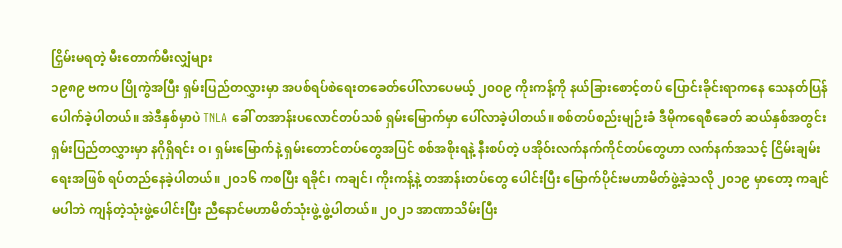ငြှိမ်းမရတဲ့ မီးတောက်မီးလျှံများ
၁၉၈၉ ဗကပ ပြိုကွဲအပြီး ရှမ်းပြည်တလွှားမှာ အပစ်ရပ်စဲရေးတခေတ်ပေါ်လာပေမယ့် ၂၀၀၉ ကိုးကန့်ကို နယ်ခြားစောင့်တပ် ပြောင်းခိုင်းရာကနေ သေနတ်ပြန်ပေါက်ခဲ့ပါတယ်။ အဲဒီနှစ်မှာပဲ TNLA ခေါ် တအာန်းပလောင်တပ်သစ် ရှမ်းမြောက်မှာ ပေါ်လာခဲ့ပါတယ်။ စစ်တပ်စည်းမျဉ်းခံ ဒီမိုကရေစီခေတ် ဆယ်နှစ်အတွင်း ရှမ်းပြည်တလွှားမှာ နဂိုရှိရင်း ဝ၊ ရှမ်းမြောက်နဲ့ ရှမ်းတောင်တပ်တွေအပြင် စစ်အစိုးရနဲ့ နီးစပ်တဲ့ ပအိုဝ်းလက်နက်ကိုင်တပ်တွေဟာ လက်နက်အသင့် ငြိမ်းချမ်းရေးအဖြစ် ရပ်တည်နေခဲ့ပါတယ်။ ၂၀၁၆ ကစပြီး ရခိုင်၊ ကချင်၊ ကိုးကန့်နဲ့ တအာန်းတပ်တွေ ပေါင်းပြီး မြောက်ပိုင်းမဟာမိတ်ဖွဲ့ခဲ့သလို ၂၀၁၉ မှာတော့ ကချင်မပါဘဲ ကျန်တဲ့သုံးဖွဲ့ပေါင်းပြီး ညီနောင်မဟာမိတ်သုံးဖွဲ့ ဖွဲ့ပါတယ်။ ၂၀၂၁ အာဏာသိမ်းပြီး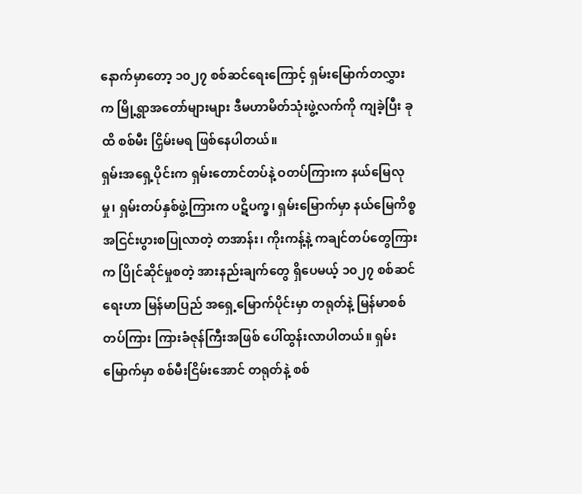နောက်မှာတော့ ၁၀၂၇ စစ်ဆင်ရေးကြောင့် ရှမ်းမြောက်တလွှားက မြို့ရွာအတော်များများ ဒီမဟာမိတ်သုံးဖွဲ့လက်ကို ကျခဲ့ပြီး ခုထိ စစ်မီး ငြှိမ်းမရ ဖြစ်နေပါတယ်။
ရှမ်းအရှေ့ပိုင်းက ရှမ်းတောင်တပ်နဲ့ ဝတပ်ကြားက နယ်မြေလုမှု၊ ရှမ်းတပ်နှစ်ဖွဲ့ကြားက ပဋိပက္ခ၊ ရှမ်းမြောက်မှာ နယ်မြေကိစ္စ အငြင်းပွားစပြုလာတဲ့ တအာန်း၊ ကိုးကန့်နဲ့ ကချင်တပ်တွေကြားက ပြိုင်ဆိုင်မှုစတဲ့ အားနည်းချက်တွေ ရှိပေမယ့် ၁၀၂၇ စစ်ဆင်ရေးဟာ မြန်မာပြည် အရှေ့မြောက်ပိုင်းမှာ တရုတ်နဲ့ မြန်မာစစ်တပ်ကြား ကြားခံဇုန်ကြီးအဖြစ် ပေါ်ထွန်းလာပါတယ်။ ရှမ်းမြောက်မှာ စစ်မီးငြိမ်းအောင် တရုတ်နဲ့ စစ်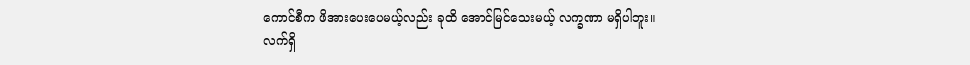ကောင်စီက ဖိအားပေးပေမယ့်လည်း ခုထိ အောင်မြင်သေးမယ့် လက္ခဏာ မရှိပါဘူး။
လက်ရှိ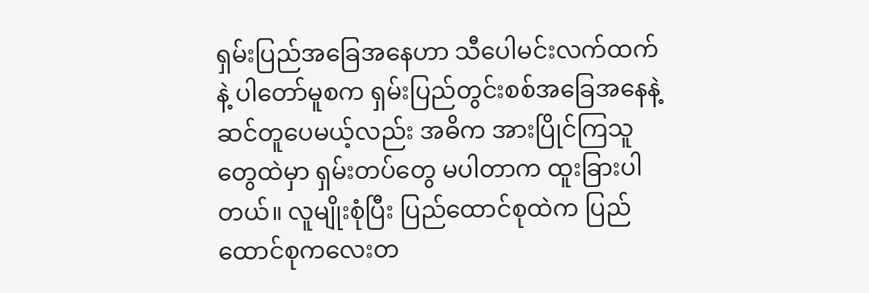ရှမ်းပြည်အခြေအနေဟာ သီပေါမင်းလက်ထက်နဲ့ ပါတော်မူစက ရှမ်းပြည်တွင်းစစ်အခြေအနေနဲ့ ဆင်တူပေမယ့်လည်း အဓိက အားပြိုင်ကြသူတွေထဲမှာ ရှမ်းတပ်တွေ မပါတာက ထူးခြားပါတယ်။ လူမျိုးစုံပြီး ပြည်ထောင်စုထဲက ပြည်ထောင်စုကလေးတ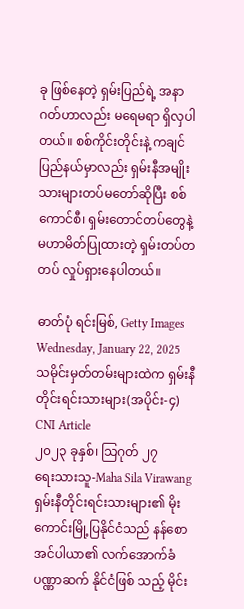ခု ဖြစ်နေတဲ့ ရှမ်းပြည်ရဲ့ အနာဂတ်ဟာလည်း မရေမရာ ရှိလှပါတယ်။ စစ်ကိုင်းတိုင်းနဲ့ ကချင်ပြည်နယ်မှာလည်း ရှမ်းနီအမျိုးသားများတပ်မတော်ဆိုပြီး စစ်ကောင်စီ၊ ရှမ်းတောင်တပ်တွေနဲ့ မဟာမိတ်ပြုထားတဲ့ ရှမ်းတပ်တတပ် လှုပ်ရှားနေပါတယ်။

ဓာတ်ပုံ ရင်းမြစ်, Getty Images
Wednesday, January 22, 2025
သမိုင်းမှတ်တမ်းများထဲက ရှမ်းနီတိုင်းရင်းသားများ(အပိုင်း-၄)
CNI Article
၂၀၂၃ ခုနှစ်၊ သြဂုတ် ၂၇
ရေးသားသူ-Maha Sila Virawang
ရှမ်းနီတိုင်းရင်းသားများ၏ မိုးကောင်းမြို့ပြနိုင်ငံသည် နန်စောအင်ပါယာ၏ လက်အောက်ခံ ပဏ္ဏာဆက် နိုင်ငံဖြစ် သည့် မိုင်း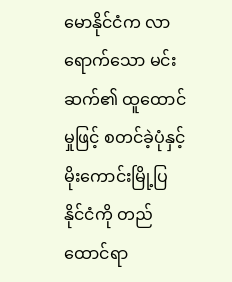မောနိုင်ငံက လာရောက်သော မင်းဆက်၏ ထူထောင်မှုဖြင့် စတင်ခဲ့ပုံနှင့် မိုးကောင်းမြို့ပြနိုင်ငံကို တည် ထောင်ရာ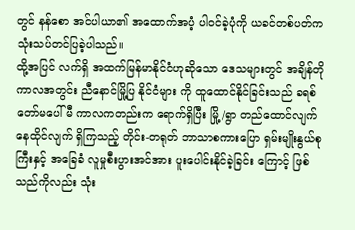တွင် နန်စော အင်ပါယာ၏ အထောက်အပံ့ ပါဝင်ခဲ့ပုံကို ယခင်တစ်ပတ်က သုံးသပ်တင်ပြခဲ့ပါသည်။
ထို့အပြင် လက်ရှိ အထက်မြန်မာနိုင်ငံဟုဆိုသော ဒေသများတွင် အချိန်တိုကာလအတွင်း ညီနောင်မြို့ပြ နိုင်ငံများ ကို ထူထောင်နိုင်ခြင်းသည် ခရစ်တော်မပေါ်မီ ကာလကတည်းက ရောက်ရှိပြီး မြို့/ရွာ တည်ထောင်လျက် နေထိုင်လျက် ရှိကြသည့် တိုင်း-တရုတ် ဘာသာစကားပြော ရှမ်းမျိုးနွယ်စုကြီးနှင့် အခြေခံ လူမှုစီးပွားအင်အား ပူးပေါင်းနိုင်ခဲ့ခြင်း ကြောင့် ဖြစ်သည်ကိုလည်း သုံး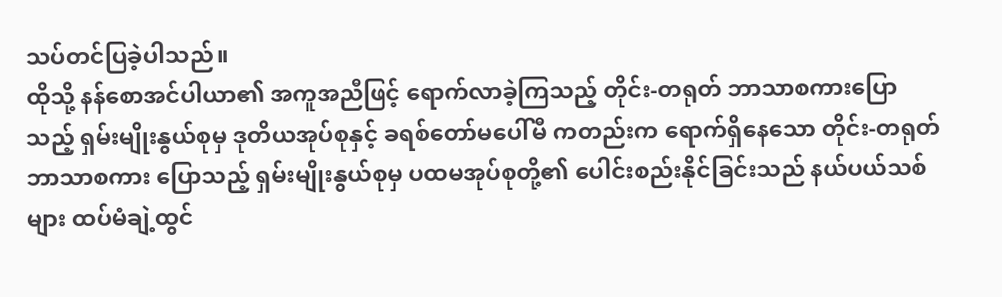သပ်တင်ပြခဲ့ပါသည်။
ထိုသို့ နန်စောအင်ပါယာ၏ အကူအညီဖြင့် ရောက်လာခဲ့ကြသည့် တိုင်း-တရုတ် ဘာသာစကားပြောသည့် ရှမ်းမျိုးနွယ်စုမှ ဒုတိယအုပ်စုနှင့် ခရစ်တော်မပေါ်မီ ကတည်းက ရောက်ရှိနေသော တိုင်း-တရုတ် ဘာသာစကား ပြောသည့် ရှမ်းမျိုးနွယ်စုမှ ပထမအုပ်စုတို့၏ ပေါင်းစည်းနိုင်ခြင်းသည် နယ်ပယ်သစ်များ ထပ်မံချဲ့ထွင်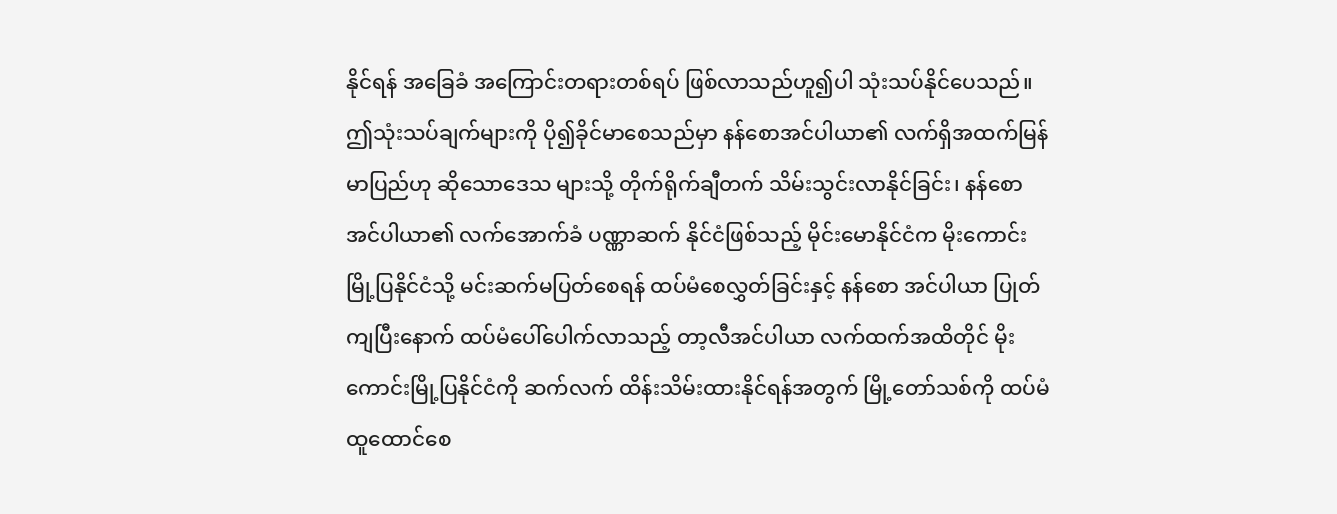နိုင်ရန် အခြေခံ အကြောင်းတရားတစ်ရပ် ဖြစ်လာသည်ဟူ၍ပါ သုံးသပ်နိုင်ပေသည်။
ဤသုံးသပ်ချက်များကို ပို၍ခိုင်မာစေသည်မှာ နန်စောအင်ပါယာ၏ လက်ရှိအထက်မြန်မာပြည်ဟု ဆိုသောဒေသ များသို့ တိုက်ရိုက်ချီတက် သိမ်းသွင်းလာနိုင်ခြင်း၊ နန်စောအင်ပါယာ၏ လက်အောက်ခံ ပဏ္ဏာဆက် နိုင်ငံဖြစ်သည့် မိုင်းမောနိုင်ငံက မိုးကောင်းမြို့ပြနိုင်ငံသို့ မင်းဆက်မပြတ်စေရန် ထပ်မံစေလွှတ်ခြင်းနှင့် နန်စော အင်ပါယာ ပြုတ်ကျပြီးနောက် ထပ်မံပေါ်ပေါက်လာသည့် တာ့လီအင်ပါယာ လက်ထက်အထိတိုင် မိုးကောင်းမြို့ပြနိုင်ငံကို ဆက်လက် ထိန်းသိမ်းထားနိုင်ရန်အတွက် မြို့တော်သစ်ကို ထပ်မံထူထောင်စေ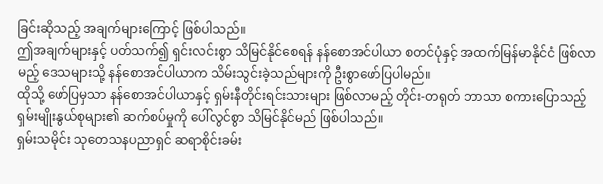ခြင်းဆိုသည့် အချက်များကြောင့် ဖြစ်ပါသည်။
ဤအချက်များနှင့် ပတ်သက်၍ ရှင်းလင်းစွာ သိမြင်နိုင်စေရန် နန်စောအင်ပါယာ စတင်ပုံနှင့် အထက်မြန်မာနိုင်ငံ ဖြစ်လာမည့် ဒေသများသို့ နန်စောအင်ပါယာက သိမ်းသွင်းခဲ့သည်များကို ဦးစွာဖော်ပြပါမည်။
ထိုသို့ ဖော်ပြမှသာ နန်စောအင်ပါယာနှင့် ရှမ်းနီတိုင်းရင်းသားများ ဖြစ်လာမည့် တိုင်း-တရုတ် ဘာသာ စကားပြောသည့် ရှမ်းမျိုးနွယ်စုများ၏ ဆက်စပ်မှုကို ပေါ်လွင်စွာ သိမြင်နိုင်မည် ဖြစ်ပါသည်။
ရှမ်းသမိုင်း သုတေသနပညာရှင် ဆရာစိုင်းခမ်း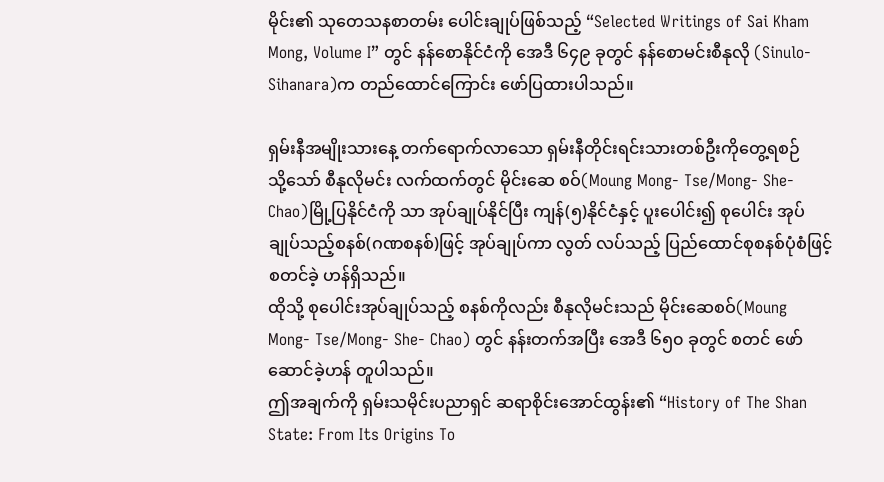မိုင်း၏ သုတေသနစာတမ်း ပေါင်းချုပ်ဖြစ်သည့် “Selected Writings of Sai Kham Mong, Volume I” တွင် နန်စောနိုင်ငံကို အေဒီ ၆၄၉ ခုတွင် နန်စောမင်းစီနုလို (Sinulo- Sihanara)က တည်ထောင်ကြောင်း ဖော်ပြထားပါသည်။

ရှမ်းနီအမျိုးသားနေ့ တက်ရောက်လာသော ရှမ်းနီတိုင်းရင်းသားတစ်ဦးကိုတွေ့ရစဉ်
သို့သော် စီနုလိုမင်း လက်ထက်တွင် မိုင်းဆေ စဝ်(Moung Mong- Tse/Mong- She- Chao)မြို့ပြနိုင်ငံကို သာ အုပ်ချုပ်နိုင်ပြီး ကျန်(၅)နိုင်ငံနှင့် ပူးပေါင်း၍ စုပေါင်း အုပ်ချုပ်သည့်စနစ်(ဂဏစနစ်)ဖြင့် အုပ်ချုပ်ကာ လွတ် လပ်သည့် ပြည်ထောင်စုစနစ်ပုံစံဖြင့် စတင်ခဲ့ ဟန်ရှိသည်။
ထိုသို့ စုပေါင်းအုပ်ချုပ်သည့် စနစ်ကိုလည်း စီနုလိုမင်းသည် မိုင်းဆေစဝ်(Moung Mong- Tse/Mong- She- Chao) တွင် နန်းတက်အပြီး အေဒီ ၆၅၀ ခုတွင် စတင် ဖော်ဆောင်ခဲ့ဟန် တူပါသည်။
ဤအချက်ကို ရှမ်းသမိုင်းပညာရှင် ဆရာစိုင်းအောင်ထွန်း၏ “History of The Shan State: From Its Origins To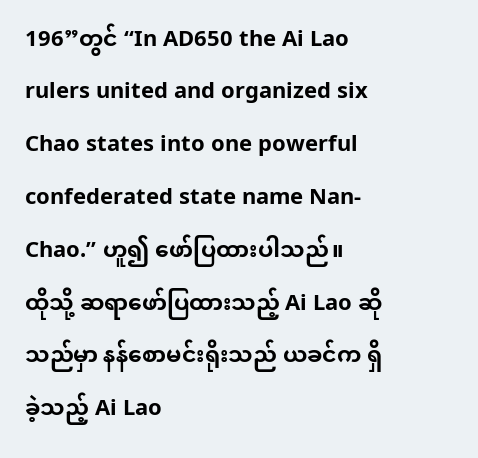196”တွင် “In AD650 the Ai Lao rulers united and organized six Chao states into one powerful confederated state name Nan- Chao.” ဟူ၍ ဖော်ပြထားပါသည်။
ထိုသို့ ဆရာဖော်ပြထားသည့် Ai Lao ဆိုသည်မှာ နန်စောမင်းရိုးသည် ယခင်က ရှိခဲ့သည့် Ai Lao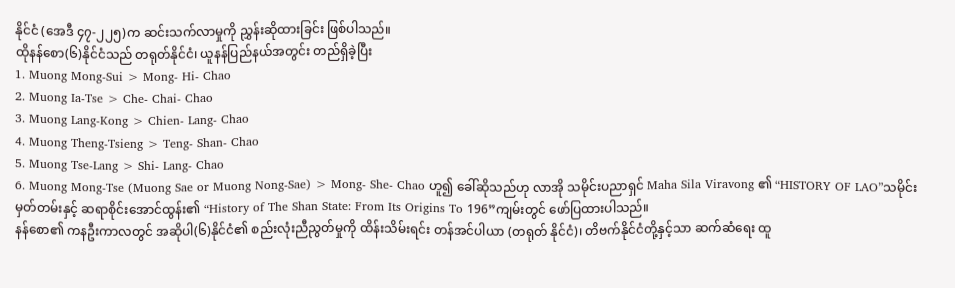နိုင်ငံ (အေဒီ ၄၇-၂၂၅)က ဆင်းသက်လာမှုကို ညွှန်းဆိုထားခြင်း ဖြစ်ပါသည်။
ထိုနန်စော(၆)နိုင်ငံသည် တရုတ်နိုင်ငံ၊ ယူနန်ပြည်နယ်အတွင်း တည်ရှိခဲ့ပြီး
1. Muong Mong-Sui > Mong- Hi- Chao
2. Muong Ia-Tse > Che- Chai- Chao
3. Muong Lang-Kong > Chien- Lang- Chao
4. Muong Theng-Tsieng > Teng- Shan- Chao
5. Muong Tse-Lang > Shi- Lang- Chao
6. Muong Mong-Tse (Muong Sae or Muong Nong-Sae) > Mong- She- Chao ဟူ၍ ခေါ်ဆိုသည်ဟု လာအို သမိုင်းပညာရှင် Maha Sila Viravong ၏ “HISTORY OF LAO”သမိုင်းမှတ်တမ်းနှင့် ဆရာစိုင်းအောင်ထွန်း၏ “History of The Shan State: From Its Origins To 196”ကျမ်းတွင် ဖော်ပြထားပါသည်။
နန်စော၏ ကနဦးကာလတွင် အဆိုပါ(၆)နိုင်ငံ၏ စည်းလုံးညီညွတ်မှုကို ထိန်းသိမ်းရင်း တန်အင်ပါယာ (တရုတ် နိုင်ငံ)၊ တိဗက်နိုင်ငံတို့နှင့်သာ ဆက်ဆံရေး ထူ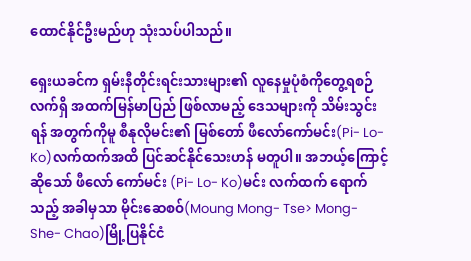ထောင်နိုင်ဦးမည်ဟု သုံးသပ်ပါသည်။

ရှေးယခင်က ရှမ်းနီတိုင်းရင်းသားများ၏ လူနေမှုပုံစံကိုတွေ့ရစဉ်
လက်ရှိ အထက်မြန်မာပြည် ဖြစ်လာမည့် ဒေသများကို သိမ်းသွင်းရန် အတွက်ကိုမူ စီနုလိုမင်း၏ မြစ်တော် ဖီလော်ကော်မင်း(Pi- Lo- Ko)လက်ထက်အထိ ပြင်ဆင်နိုင်သေးဟန် မတူပါ။ အဘယ့်ကြောင့်ဆိုသော် ဖီလော် ကော်မင်း (Pi- Lo- Ko)မင်း လက်ထက် ရောက်သည့် အခါမှသာ မိုင်းဆေစဝ်(Moung Mong- Tse> Mong- She- Chao)မြို့ပြနိုင်ငံ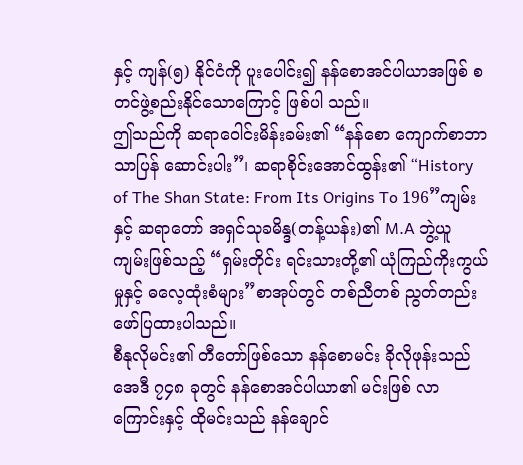နှင့် ကျန်(၅) နိုင်ငံကို ပူးပေါင်း၍ နန်စောအင်ပါယာအဖြစ် စတင်ဖွဲ့စည်းနိုင်သောကြောင့် ဖြစ်ပါ သည်။
ဤသည်ကို ဆရာဝေါင်းမိန်းခမ်း၏ “နန်စော ကျောက်စာဘာသာပြန် ဆောင်းပါး”၊ ဆရာစိုင်းအောင်ထွန်း၏ “History of The Shan State: From Its Origins To 196”ကျမ်းနှင့် ဆရာတော် အရှင်သုခမိန္ဒ(တန့်ယန်း)၏ M.A ဘွဲ့ယူ ကျမ်းဖြစ်သည့် “ရှမ်းတိုင်း ရင်းသားတို့၏ ယုံကြည်ကိုးကွယ်မှုနှင့် ဓလေ့ထုံးစံများ”စာအုပ်တွင် တစ်ညီတစ် ညွတ်တည်း ဖော်ပြထားပါသည်။
စီနုလိုမင်း၏ တီတော်ဖြစ်သော နန်စောမင်း ခိုလိုဖုန်းသည် အေဒီ ၇၄၈ ခုတွင် နန်စောအင်ပါယာ၏ မင်းဖြစ် လာ ကြောင်းနှင့် ထိုမင်းသည် နန်ချောင်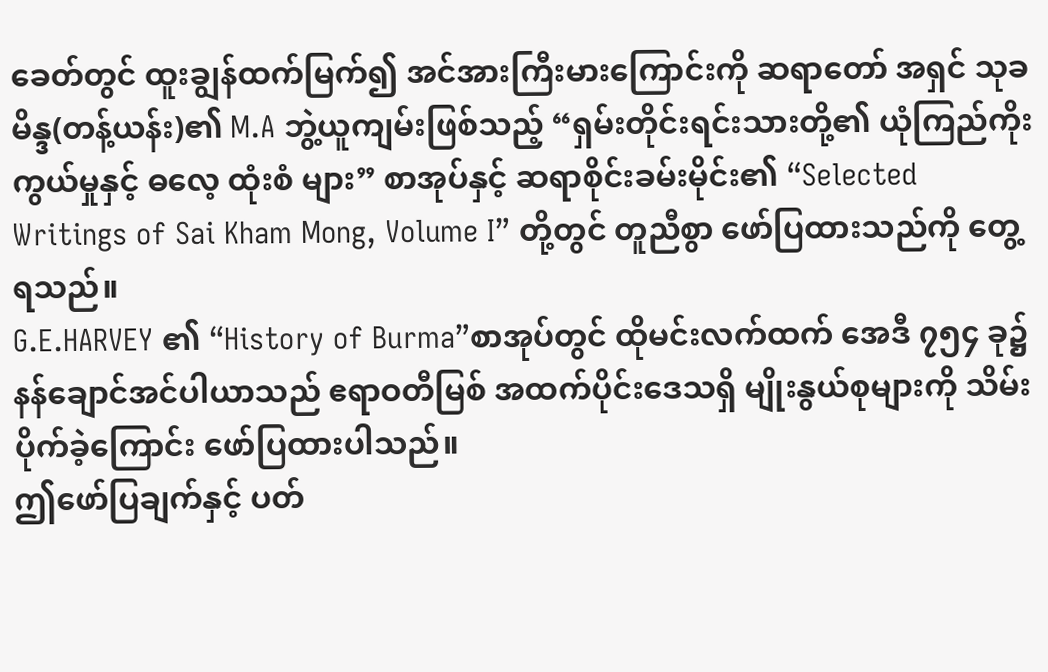ခေတ်တွင် ထူးချွန်ထက်မြက်၍ အင်အားကြီးမားကြောင်းကို ဆရာတော် အရှင် သုခမိန္ဒ(တန့်ယန်း)၏ M.A ဘွဲ့ယူကျမ်းဖြစ်သည့် “ရှမ်းတိုင်းရင်းသားတို့၏ ယုံကြည်ကိုးကွယ်မှုနှင့် ဓလေ့ ထုံးစံ များ” စာအုပ်နှင့် ဆရာစိုင်းခမ်းမိုင်း၏ “Selected Writings of Sai Kham Mong, Volume I” တို့တွင် တူညီစွာ ဖော်ပြထားသည်ကို တွေ့ရသည်။
G.E.HARVEY ၏ “History of Burma”စာအုပ်တွင် ထိုမင်းလက်ထက် အေဒီ ၇၅၄ ခု၌ နန်ချောင်အင်ပါယာသည် ဧရာဝတီမြစ် အထက်ပိုင်းဒေသရှိ မျိုးနွယ်စုများကို သိမ်းပိုက်ခဲ့ကြောင်း ဖော်ပြထားပါသည်။
ဤဖော်ပြချက်နှင့် ပတ်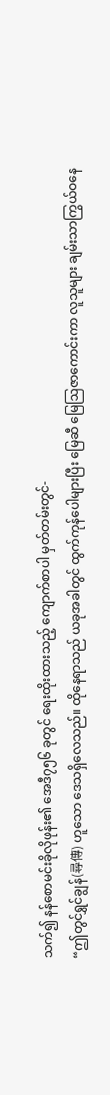သက်၍ နန်စောမင်းခိုလိုဖုန်း၏ အေဒီ၇၅၆ ခုတွင် ရေးထိုးထားသည့် ကျောက်စာပါ မှတ်တမ်းတွင်-
“ဤတွင်ရွှင်ချွန်(尋傳) ဟူသော ဒေသရှိလေသည်။ ထိုနေရာသည် ယခုအခါတွင် ထွက်ကုန်ပေါများပြီး မြေဆီ မြေဩဇာကောင်းကာ လူသူများ ချမ်းသာကြွယ်ဝနေ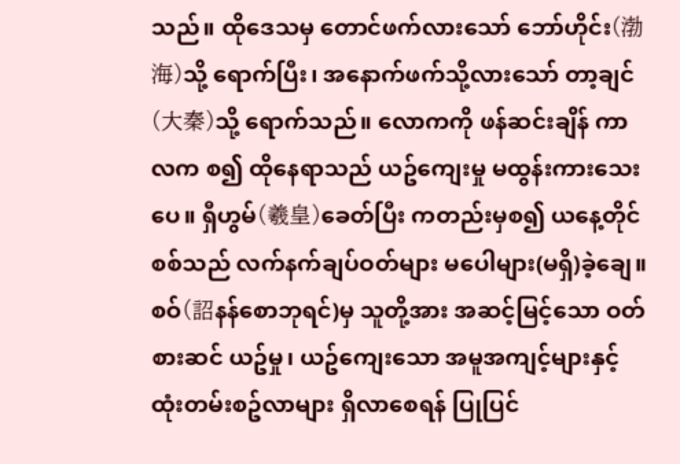သည်။ ထိုဒေသမှ တောင်ဖက်လားသော် ဘော်ဟိုင်း(渤海)သို့ ရောက်ပြီး၊ အနောက်ဖက်သို့လားသော် တာ့ချင်(大秦)သို့ ရောက်သည်။ လောကကို ဖန်ဆင်းချိန် ကာလက စ၍ ထိုနေရာသည် ယဥ်ကျေးမှု မထွန်းကားသေးပေ။ ရှီဟွမ်(羲皇)ခေတ်ပြီး ကတည်းမှစ၍ ယနေ့တိုင် စစ်သည် လက်နက်ချပ်ဝတ်များ မပေါများ(မရှိ)ခဲ့ချေ။ စဝ်(詔နန်စောဘုရင်)မှ သူတို့အား အဆင့်မြင့်သော ဝတ်စားဆင် ယဥ်မှု၊ ယဥ်ကျေးသော အမူအကျင့်များနှင့် ထုံးတမ်းစဥ်လာများ ရှိလာစေရန် ပြုပြင်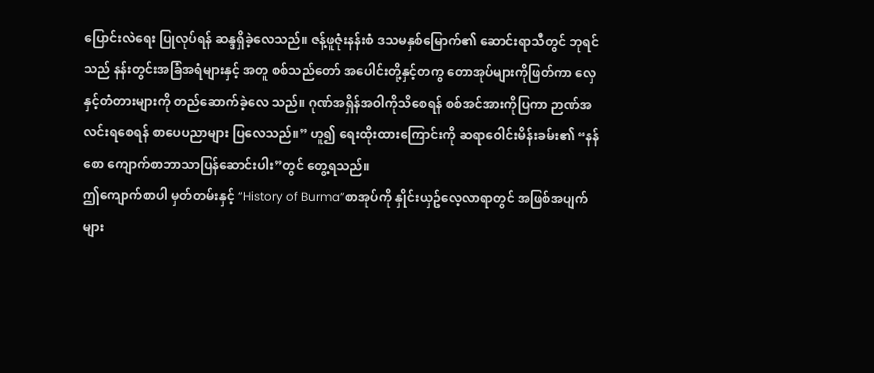ပြောင်းလဲရေး ပြုလုပ်ရန် ဆန္ဒရှိခဲ့လေသည်။ ဇန့်ဖူဇုံးနန်းစံ ဒသမနှစ်မြောက်၏ ဆောင်းရာသီတွင် ဘုရင်သည် နန်းတွင်းအခြံအရံများနှင့် အတူ စစ်သည်တော် အပေါင်းတို့နှင့်တကွ တောအုပ်များကိုဖြတ်ကာ လှေနှင့်တံတားများကို တည်ဆောက်ခဲ့လေ သည်။ ဂုဏ်အရှိန်အဝါကိုသိစေရန် စစ်အင်အားကိုပြကာ ဉာဏ်အလင်းရစေရန် စာပေပညာများ ပြလေသည်။” ဟူ၍ ရေးထိုးထားကြောင်းကို ဆရာဝေါင်းမိန်းခမ်း၏ “နန်စော ကျောက်စာဘာသာပြန်ဆောင်းပါး”တွင် တွေ့ရသည်။
ဤကျောက်စာပါ မှတ်တမ်းနှင့် “History of Burma”စာအုပ်ကို နှိုင်းယှဥ်လေ့လာရာတွင် အဖြစ်အပျက် များ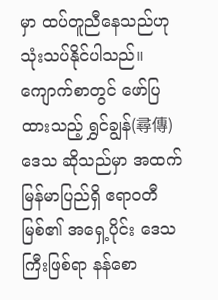မှာ ထပ်တူညီနေသည်ဟု သုံးသပ်နိုင်ပါသည်။
ကျောက်စာတွင် ဖော်ပြထားသည့် ရွှင်ချွန်(尋傳)ဒေသ ဆိုသည်မှာ အထက်မြန်မာပြည်ရှိ ဧရာဝတီမြစ်၏ အရှေ့ပိုင်း ဒေသကြီးဖြစ်ရာ နန်စော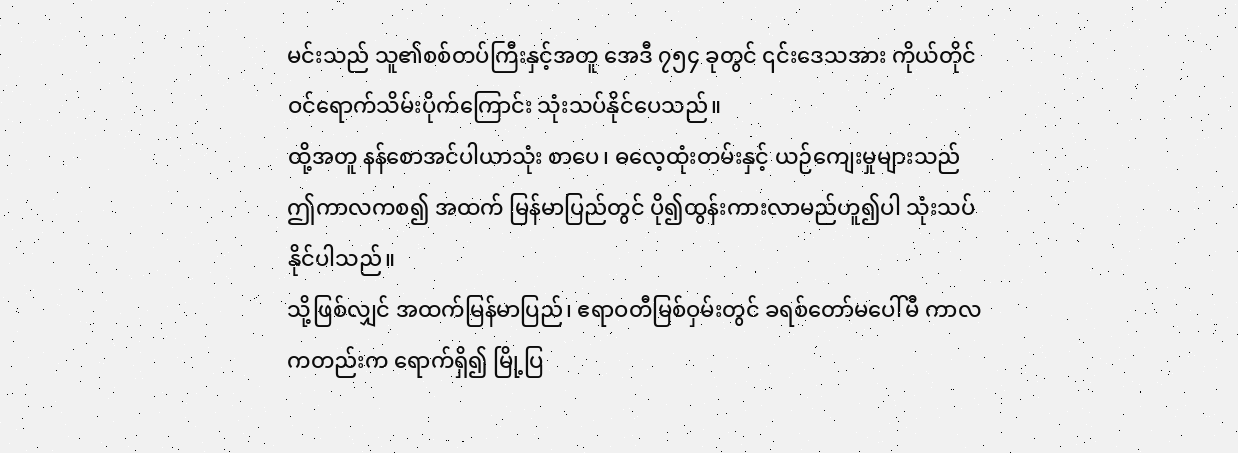မင်းသည် သူ၏စစ်တပ်ကြီးနှင့်အတူ အေဒီ ၇၅၄ ခုတွင် ၎င်းဒေသအား ကိုယ်တိုင် ဝင်ရောက်သိမ်းပိုက်ကြောင်း သုံးသပ်နိုင်ပေသည်။
ထို့အတူ နန်စောအင်ပါယာသုံး စာပေ၊ ဓလေ့ထုံးတမ်းနှင့် ယဉ်ကျေးမှုများသည် ဤကာလကစ၍ အထက် မြန်မာပြည်တွင် ပို၍ထွန်းကားလာမည်ဟူ၍ပါ သုံးသပ်နိုင်ပါသည်။
သို့ဖြစ်လျှင် အထက်မြန်မာပြည်၊ ဧရာဝတီမြစ်ဝှမ်းတွင် ခရစ်တော်မပေါ်မီ ကာလကတည်းက ရောက်ရှိ၍ မြို့ပြ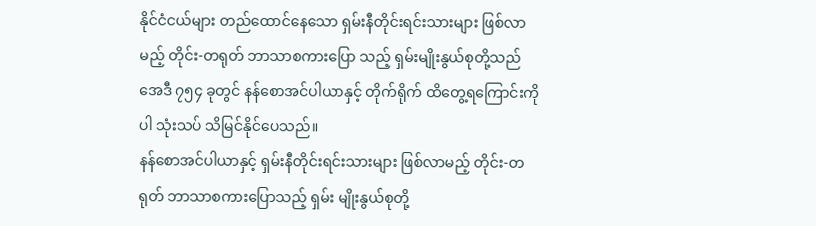နိုင်ငံငယ်များ တည်ထောင်နေသော ရှမ်းနီတိုင်းရင်းသားများ ဖြစ်လာမည့် တိုင်း-တရုတ် ဘာသာစကားပြော သည့် ရှမ်းမျိုးနွယ်စုတို့သည် အေဒီ ၇၅၄ ခုတွင် နန်စောအင်ပါယာနှင့် တိုက်ရိုက် ထိတွေ့ရကြောင်းကိုပါ သုံးသပ် သိမြင်နိုင်ပေသည်။
နန်စောအင်ပါယာနှင့် ရှမ်းနီတိုင်းရင်းသားများ ဖြစ်လာမည့် တိုင်း-တရုတ် ဘာသာစကားပြောသည့် ရှမ်း မျိုးနွယ်စုတို့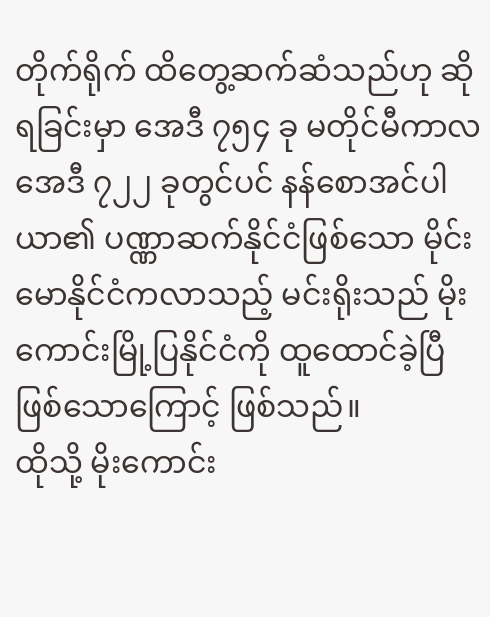တိုက်ရိုက် ထိတွေ့ဆက်ဆံသည်ဟု ဆိုရခြင်းမှာ အေဒီ ၇၅၄ ခု မတိုင်မီကာလ အေဒီ ၇၂၂ ခုတွင်ပင် နန်စောအင်ပါယာ၏ ပဏ္ဏာဆက်နိုင်ငံဖြစ်သော မိုင်းမောနိုင်ငံကလာသည့် မင်းရိုးသည် မိုးကောင်းမြို့ပြနိုင်ငံကို ထူထောင်ခဲ့ပြီ ဖြစ်သောကြောင့် ဖြစ်သည်။
ထိုသို့ မိုးကောင်း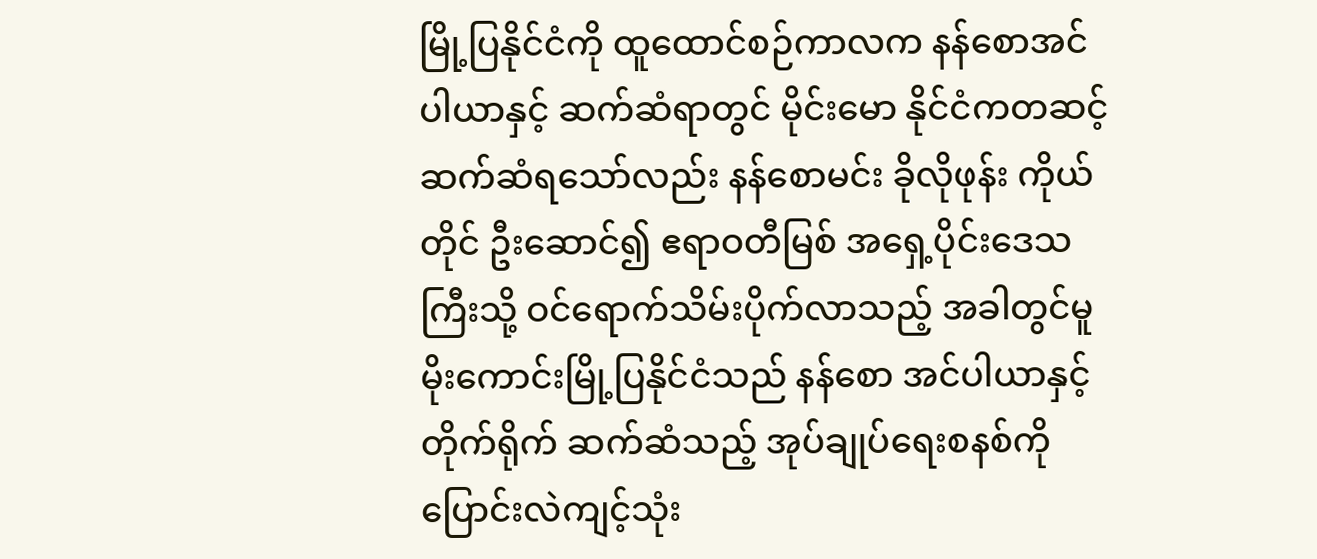မြို့ပြနိုင်ငံကို ထူထောင်စဉ်ကာလက နန်စောအင်ပါယာနှင့် ဆက်ဆံရာတွင် မိုင်းမော နိုင်ငံကတဆင့် ဆက်ဆံရသော်လည်း နန်စောမင်း ခိုလိုဖုန်း ကိုယ်တိုင် ဦးဆောင်၍ ဧရာဝတီမြစ် အရှေ့ပိုင်းဒေသ ကြီးသို့ ဝင်ရောက်သိမ်းပိုက်လာသည့် အခါတွင်မူ မိုးကောင်းမြို့ပြနိုင်ငံသည် နန်စော အင်ပါယာနှင့် တိုက်ရိုက် ဆက်ဆံသည့် အုပ်ချုပ်ရေးစနစ်ကို ပြောင်းလဲကျင့်သုံး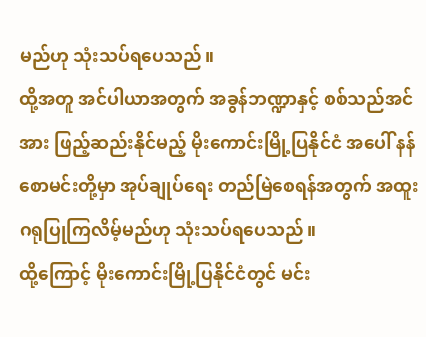မည်ဟု သုံးသပ်ရပေသည်။
ထို့အတူ အင်ပါယာအတွက် အခွန်ဘဏ္ဍာနှင့် စစ်သည်အင်အား ဖြည့်ဆည်းနိုင်မည့် မိုးကောင်းမြို့ပြနိုင်ငံ အပေါ် နန်စောမင်းတို့မှာ အုပ်ချုပ်ရေး တည်မြဲစေရန်အတွက် အထူးဂရုပြုကြလိမ့်မည်ဟု သုံးသပ်ရပေသည်။
ထို့ကြောင့် မိုးကောင်းမြို့ပြနိုင်ငံတွင် မင်း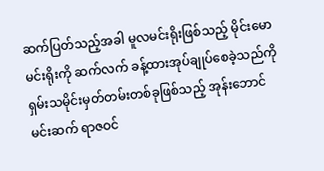ဆက်ပြတ်သည့်အခါ မူလမင်းရိုးဖြစ်သည့် မိုင်းမောမင်းရိုးကို ဆက်လက် ခန့်ထားအုပ်ချုပ်စေခဲ့သည်ကို ရှမ်းသမိုင်းမှတ်တမ်းတစ်ခုဖြစ်သည့် အုန်းဘောင်မင်းဆက် ရာဇဝင်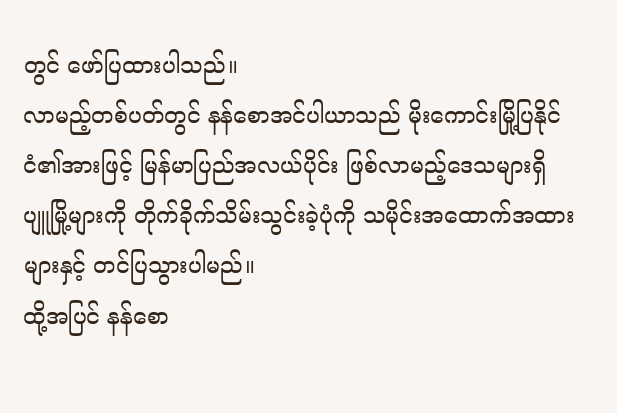တွင် ဖော်ပြထားပါသည်။
လာမည့်တစ်ပတ်တွင် နန်စောအင်ပါယာသည် မိုးကောင်းမြို့ပြနိုင်ငံ၏အားဖြင့် မြန်မာပြည်အလယ်ပိုင်း ဖြစ်လာမည့်ဒေသများရှိ ပျူမြို့များကို တိုက်ခိုက်သိမ်းသွင်းခဲ့ပုံကို သမိုင်းအထောက်အထားများနှင့် တင်ပြသွားပါမည်။
ထို့အပြင် နန်စော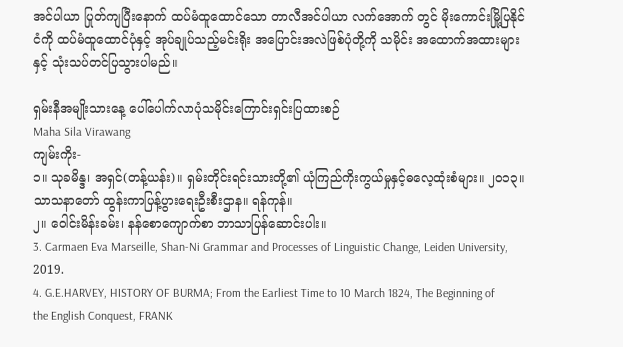အင်ပါယာ ပြုတ်ကျပြီးနောက် ထပ်မံထူထောင်သော တာလီအင်ပါယာ လက်အောက် တွင် မိုးကောင်းမြို့ပြနိုင်ငံကို ထပ်မံထူထောင်ပုံနှင့် အုပ်ချုပ်သည့်မင်းရိုး အပြောင်းအလဲဖြစ်ပုံတို့ကို သမိုင်း အထောက်အထားများနှင့် သုံးသပ်တင်ပြသွားပါမည်။

ရှမ်းနီအမျိုးသားနေ့ ပေါ်ပေါက်လာပုံသမိုင်းကြောင်းရှင်းပြထားစဉ်
Maha Sila Virawang
ကျမ်းကိုး-
၁။ သုခမိန္ဒ၊ အရှင်(တန့်ယန်း)။ ရှမ်းတိုင်းရင်းသားတို့၏ ယုံကြည်ကိုးကွယ်မှုနှင့်ဓလေ့ထုံးစံများ။ ၂၀၁၃။ သာသနာတော် ထွန်းကာပြန့်ပွားရေးဦးစီးဌာန။ ရန်ကုန်။
၂။ ဝေါင်းမိန်းခမ်း၊ နန်စောကျောက်စာ ဘာသာပြန်ဆောင်းပါး။
3. Carmaen Eva Marseille, Shan-Ni Grammar and Processes of Linguistic Change, Leiden University, 2019.
4. G.E.HARVEY, HISTORY OF BURMA; From the Earliest Time to 10 March 1824, The Beginning of the English Conquest, FRANK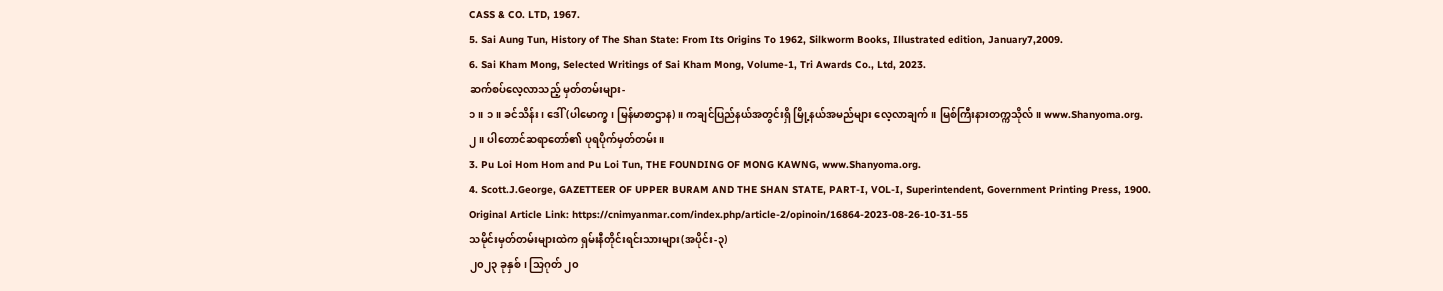CASS & CO. LTD, 1967.
5. Sai Aung Tun, History of The Shan State: From Its Origins To 1962, Silkworm Books, Illustrated edition, January7,2009.
6. Sai Kham Mong, Selected Writings of Sai Kham Mong, Volume-1, Tri Awards Co., Ltd, 2023.
ဆက်စပ်လေ့လာသည့် မှတ်တမ်းများ-
၁။ ၁။ ခင်သိန်း၊ ဒေါ်(ပါမောက္ခ၊ မြန်မာစာဌာန)။ ကချင်ပြည်နယ်အတွင်းရှိ မြို့နယ်အမည်များ လေ့လာချက်။ မြစ်ကြီးနားတက္ကသိုလ်။ www.Shanyoma.org.
၂။ ပါတောင်ဆရာတော်၏ ပုရပိုက်မှတ်တမ်း။
3. Pu Loi Hom Hom and Pu Loi Tun, THE FOUNDING OF MONG KAWNG, www.Shanyoma.org.
4. Scott.J.George, GAZETTEER OF UPPER BURAM AND THE SHAN STATE, PART-I, VOL-I, Superintendent, Government Printing Press, 1900.
Original Article Link: https://cnimyanmar.com/index.php/article-2/opinoin/16864-2023-08-26-10-31-55
သမိုင်းမှတ်တမ်းများထဲက ရှမ်းနီတိုင်းရင်းသားများ(အပိုင်း-၃)
၂၀၂၃ ခုနှစ်၊ သြဂုတ် ၂၀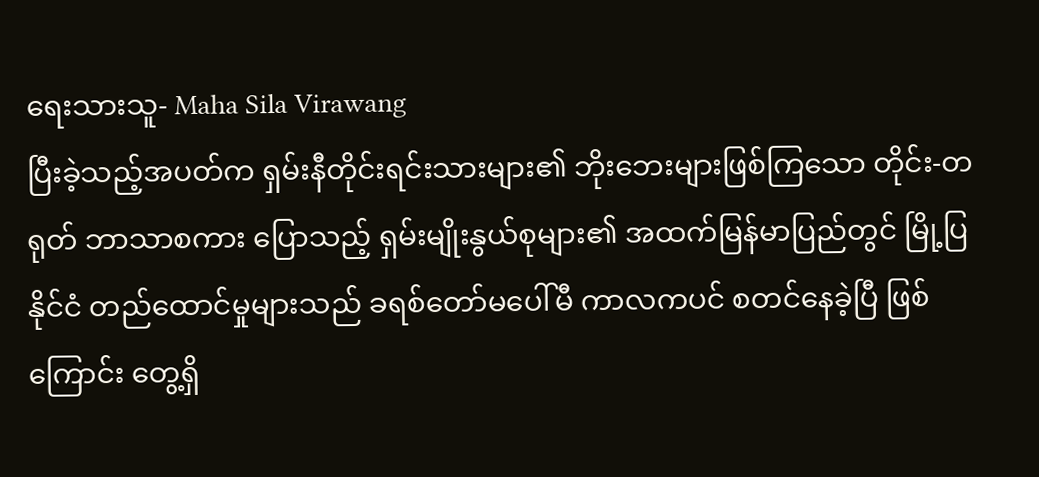ရေးသားသူ- Maha Sila Virawang
ပြီးခဲ့သည့်အပတ်က ရှမ်းနီတိုင်းရင်းသားများ၏ ဘိုးဘေးများဖြစ်ကြသော တိုင်း-တရုတ် ဘာသာစကား ပြောသည့် ရှမ်းမျိုးနွယ်စုများ၏ အထက်မြန်မာပြည်တွင် မြို့ပြနိုင်ငံ တည်ထောင်မှုများသည် ခရစ်တော်မပေါ်မီ ကာလကပင် စတင်နေခဲ့ပြီ ဖြစ်ကြောင်း တွေ့ရှိ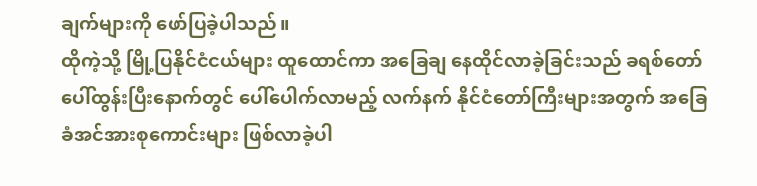ချက်များကို ဖော်ပြခဲ့ပါသည်။
ထိုကဲ့သို့ မြို့ပြနိုင်ငံငယ်များ ထူထောင်ကာ အခြေချ နေထိုင်လာခဲ့ခြင်းသည် ခရစ်တော် ပေါ်ထွန်းပြီးနောက်တွင် ပေါ်ပေါက်လာမည့် လက်နက် နိုင်ငံတော်ကြီးများအတွက် အခြေခံအင်အားစုကောင်းများ ဖြစ်လာခဲ့ပါ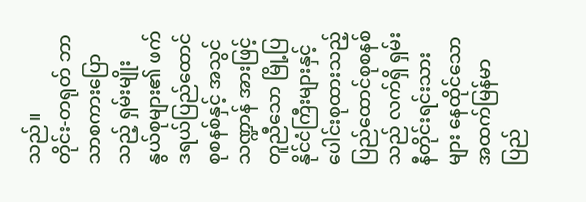သည်။
တိုင်း-တရုတ် ဘာသာစကားပြောသည့် ရှမ်းမျိုးနွယ်စုများ၏ ဖက်ဒရယ်ပြည်ထောင်စုစနစ်နှင့် အသွင်သဏ္ဍာန် အားဖြင့် တူညီသော မြို့ပြနိုင်ငံကြီးများနှင့် ပေါင်းစုထားသည့် ပြည်ထောင်စုစနစ်သည် လက်ရှိ ရှမ်းနီတိုင်းရင်းသား များ နေထိုင်သော အထက်မြန်မာပြည်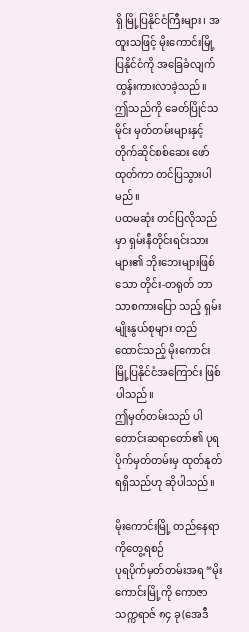ရှိ မြို့ပြနိုင်ငံကြီးများ၊ အထူးသဖြင့် မိုးကောင်းမြို့ပြနိုင်ငံကို အခြေခံလျက် ထွန်းကားလာခဲ့သည်။
ဤသည်ကို ခေတ်ပြိုင်သမိုင်း မှတ်တမ်းများနှင့် တိုက်ဆိုင်စစ်ဆေး ဖော်ထုတ်ကာ တင်ပြသွားပါမည်။
ပထမဆုံး တင်ပြလိုသည်မှာ ရှမ်းနီတိုင်းရင်းသားများ၏ ဘိုးဘေးများဖြစ်သော တိုင်း-တရုတ် ဘာသာစကားပြော သည့် ရှမ်းမျိုးနွယ်စုများ တည်ထောင်သည့် မိုးကောင်းမြို့ပြနိုင်ငံအကြောင်း ဖြစ်ပါသည်။
ဤမှတ်တမ်းသည် ပါတောင်းဆရာတော်၏ ပုရပိုက်မှတ်တမ်းမှ ထုတ်နုတ် ရရှိသည်ဟု ဆိုပါသည်။

မိုးကောင်းမြို့ တည်နေရာကိုတွေ့ရစဉ်
ပုရပိုက်မှတ်တမ်းအရ “မိုးကောင်းမြို့ကို ကောဇာသက္ကရာဇ် ၈၄ ခု(အေဒီ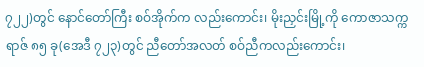၇၂၂)တွင် နောင်တော်ကြီး စဝ်အိုက်က လည်းကောင်း၊ မိုးညှင်းမြို့ကို ကောဇာသက္ကရာဇ် ၈၅ ခု(အေဒီ ၇၂၃)တွင် ညီတော်အလတ် စဝ်ညီကလည်းကောင်း၊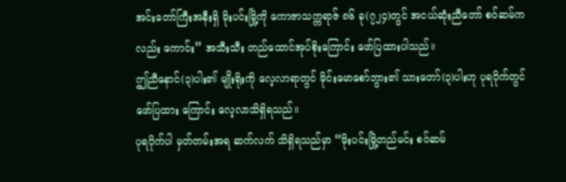အင်းတော်ကြီးအနီးရှိ မိုးပင်းမြို့ကို ကောဇာသက္ကရာဇ် ၈၆ ခု(၇၂၄)တွင် အငယ်ဆုံးညီတော် စဝ်ဆမ်ကလည်း ကောင်း” အသီးသီး တည်ထောင်အုပ်စိုးကြောင်း ဖော်ပြထားပါသည်။
ဤညီနောင်(၃)ပါး၏ မျိုးရိုးကို လေ့လာရာတွင် မိုင်းမောစော်ဘွား၏ သားတော်(၃)ပါးဟု ပုရပိုက်တွင် ဖော်ပြထား ကြောင်း လေ့လာသိရှိရသည်။
ပုရပိုက်ပါ မှတ်တမ်းအရ ဆက်လက် သိရှိရသည်မှာ “မိုးပင်းမြို့တည်မင်း စဝ်ဆမ်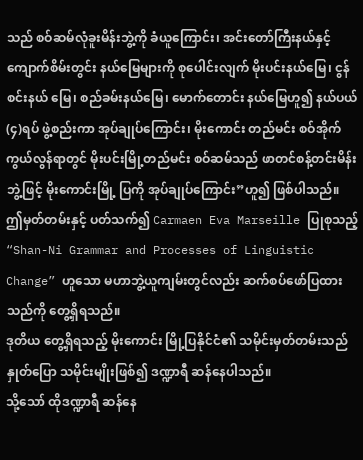သည် စဝ်ဆမ်လုံခူးမိန်းဘွဲ့ကို ခံယူကြောင်း၊ အင်းတော်ကြီးနယ်နှင့် ကျောက်စိမ်းတွင်း နယ်မြေများကို စုပေါင်းလျက် မိုးပင်းနယ်မြေ၊ ငွန်စင်းနယ် မြေ၊ စည်ခမ်းနယ်မြေ၊ မောက်တောင်း နယ်မြေဟူ၍ နယ်ပယ်(၄)ရပ် ဖွဲ့စည်းကာ အုပ်ချုပ်ကြောင်း၊ မိုးကောင်း တည်မင်း စဝ်အိုက် ကွယ်လွန်ရာတွင် မိုးပင်းမြို့တည်မင်း စဝ်ဆမ်သည် ဖာတင်စန့်တင်းမိန်းဘွဲ့ဖြင့် မိုးကောင်းမြို့ ပြကို အုပ်ချုပ်ကြောင်း”ဟူ၍ ဖြစ်ပါသည်။
ဤမှတ်တမ်းနှင့် ပတ်သက်၍ Carmaen Eva Marseille ပြုစုသည့် “Shan-Ni Grammar and Processes of Linguistic Change” ဟူသော မဟာဘွဲ့ယူကျမ်းတွင်လည်း ဆက်စပ်ဖော်ပြထားသည်ကို တွေ့ရှိရသည်။
ဒုတိယ တွေ့ရှိရသည့် မိုးကောင်း မြို့ပြနိုင်ငံ၏ သမိုင်းမှတ်တမ်းသည် နှုတ်ပြော သမိုင်းမျိုးဖြစ်၍ ဒဏ္ဍာရီ ဆန်နေပါသည်။
သို့သော် ထိုဒဏ္ဍာရီ ဆန်နေ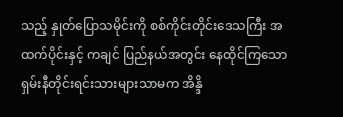သည့် နှုတ်ပြောသမိုင်းကို စစ်ကိုင်းတိုင်းဒေသကြီး အထက်ပိုင်းနှင့် ကချင် ပြည်နယ်အတွင်း နေထိုင်ကြသော ရှမ်းနီတိုင်းရင်းသားများသာမက အိန္ဒိ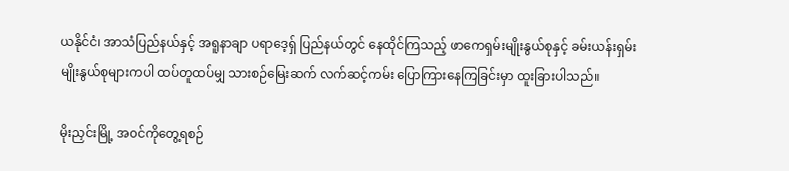ယနိုင်ငံ၊ အာသံပြည်နယ်နှင့် အရူနာချာ ပရာဒေ့ရှ် ပြည်နယ်တွင် နေထိုင်ကြသည့် ဖာကေရှမ်းမျိုးနွယ်စုနှင့် ခမ်းယန်းရှမ်းမျိုးနွယ်စုများကပါ ထပ်တူထပ်မျှ သားစဉ်မြေးဆက် လက်ဆင့်ကမ်း ပြောကြားနေကြခြင်းမှာ ထူးခြားပါသည်။

မိုးညှင်းမြို့ အ၀င်ကိုတွေ့ရစဉ်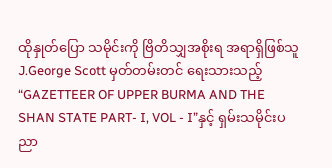ထိုနှုတ်ပြော သမိုင်းကို ဗြိတိသျှအစိုးရ အရာရှိဖြစ်သူ J.George Scott မှတ်တမ်းတင် ရေးသားသည့် “GAZETTEER OF UPPER BURMA AND THE SHAN STATE PART- I, VOL - I”နှင့် ရှမ်းသမိုင်းပညာ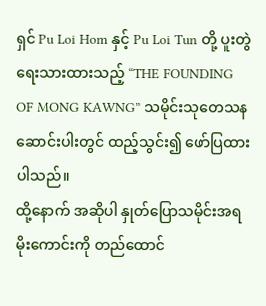ရှင် Pu Loi Hom နှင့် Pu Loi Tun တို့ ပူးတွဲရေးသားထားသည့် “THE FOUNDING OF MONG KAWNG” သမိုင်းသုတေသန ဆောင်းပါးတွင် ထည့်သွင်း၍ ဖော်ပြထားပါသည်။
ထို့နောက် အဆိုပါ နှုတ်ပြောသမိုင်းအရ မိုးကောင်းကို တည်ထောင်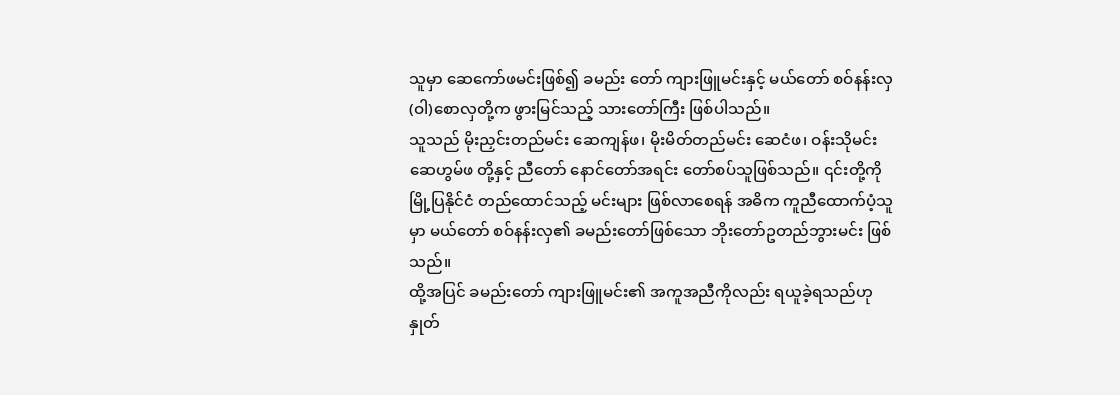သူမှာ ဆေကော်ဖမင်းဖြစ်၍ ခမည်း တော် ကျားဖြူမင်းနှင့် မယ်တော် စဝ်နန်းလှ(ဝါ)စောလှတို့က ဖွားမြင်သည့် သားတော်ကြီး ဖြစ်ပါသည်။
သူသည် မိုးညှင်းတည်မင်း ဆေကျန်ဖ၊ မိုးမိတ်တည်မင်း ဆေငံဖ၊ ဝန်းသိုမင်း ဆေဟွမ်ဖ တို့နှင့် ညီတော် နောင်တော်အရင်း တော်စပ်သူဖြစ်သည်။ ၎င်းတို့ကို မြို့ပြနိုင်ငံ တည်ထောင်သည့် မင်းများ ဖြစ်လာစေရန် အဓိက ကူညီထောက်ပံ့သူမှာ မယ်တော် စဝ်နန်းလှ၏ ခမည်းတော်ဖြစ်သော ဘိုးတော်ဥတည်ဘွားမင်း ဖြစ်သည်။
ထို့အပြင် ခမည်းတော် ကျားဖြူမင်း၏ အကူအညီကိုလည်း ရယူခဲ့ရသည်ဟု နှုတ်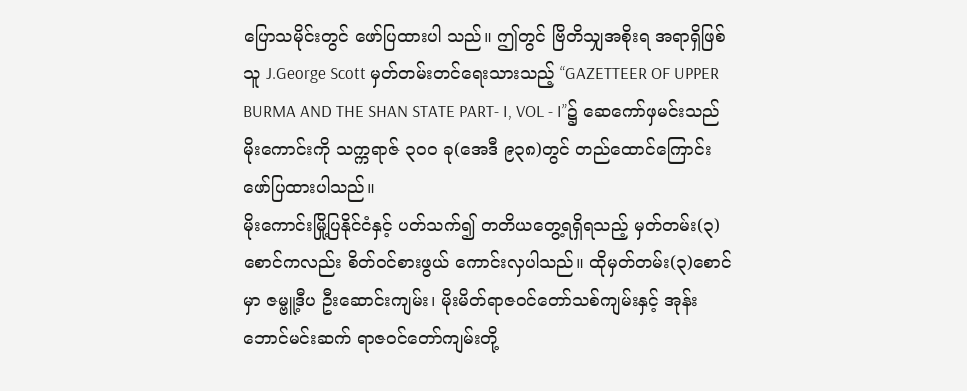ပြောသမိုင်းတွင် ဖော်ပြထားပါ သည်။ ဤတွင် ဗြိတိသျှအစိုးရ အရာရှိဖြစ်သူ J.George Scott မှတ်တမ်းတင်ရေးသားသည့် “GAZETTEER OF UPPER BURMA AND THE SHAN STATE PART- I, VOL - I”၌ ဆေကော်ဖှမင်းသည် မိုးကောင်းကို သက္ကရာဇ် ၃၀၀ ခု(အေဒီ ၉၃၈)တွင် တည်ထောင်ကြောင်း ဖော်ပြထားပါသည်။
မိုးကောင်းမြို့ပြနိုင်ငံနှင့် ပတ်သက်၍ တတိယတွေ့ရရှိရသည့် မှတ်တမ်း(၃)စောင်ကလည်း စိတ်ဝင်စားဖွယ် ကောင်းလှပါသည်။ ထိုမှတ်တမ်း(၃)စောင်မှာ ဇမ္ဗူ့ဒီပ ဦးဆောင်းကျမ်း၊ မိုးမိတ်ရာဇဝင်တော်သစ်ကျမ်းနှင့် အုန်း ဘောင်မင်းဆက် ရာဇဝင်တော်ကျမ်းတို့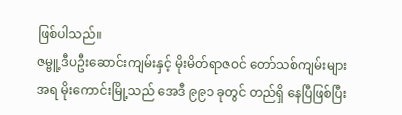ဖြစ်ပါသည်။
ဇမ္ဗူ့ဒီပဦးဆောင်းကျမ်းနှင့် မိုးမိတ်ရာဇဝင် တော်သစ်ကျမ်းများအရ မိုးကောင်းမြို့သည် အေဒီ ၉၉၁ ခုတွင် တည်ရှိ နေပြီဖြစ်ပြီး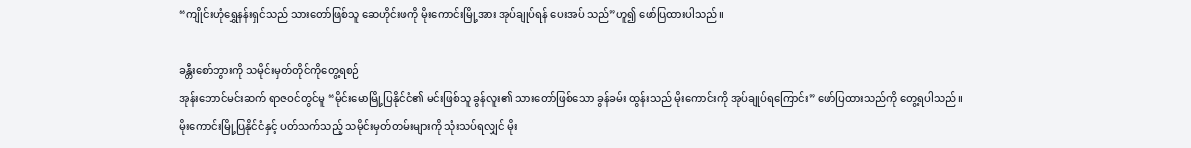“ကျိုင်းဟုံရွှေနန်းရှင်သည် သားတော်ဖြစ်သူ ဆေဟိုင်းဖကို မိုးကောင်းမြို့အား အုပ်ချုပ်ရန် ပေးအပ် သည်”ဟူ၍ ဖော်ပြထားပါသည်။

ခန္တီးစော်ဘွားကို သမိုင်းမှတ်တိုင်ကိုတွေ့ရစဉ်
အုန်းဘောင်မင်းဆက် ရာဇဝင်တွင်မူ “မိုင်းမောမြို့ပြနိုင်ငံ၏ မင်းဖြစ်သူ ခွန်လူး၏ သားတော်ဖြစ်သော ခွန်ခမ်း ထွန်းသည် မိုးကောင်းကို အုပ်ချုပ်ရကြောင်း” ဖော်ပြထားသည်ကို တွေ့ရပါသည်။
မိုးကောင်းမြို့ပြနိုင်ငံနှင့် ပတ်သက်သည့် သမိုင်းမှတ်တမ်းများကို သုံးသပ်ရလျှင် မိုး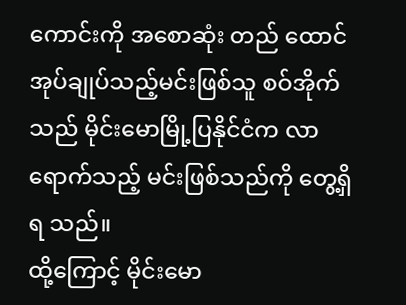ကောင်းကို အစောဆုံး တည် ထောင် အုပ်ချုပ်သည့်မင်းဖြစ်သူ စဝ်အိုက်သည် မိုင်းမောမြို့ပြနိုင်ငံက လာရောက်သည့် မင်းဖြစ်သည်ကို တွေ့ရှိရ သည်။
ထို့ကြောင့် မိုင်းမော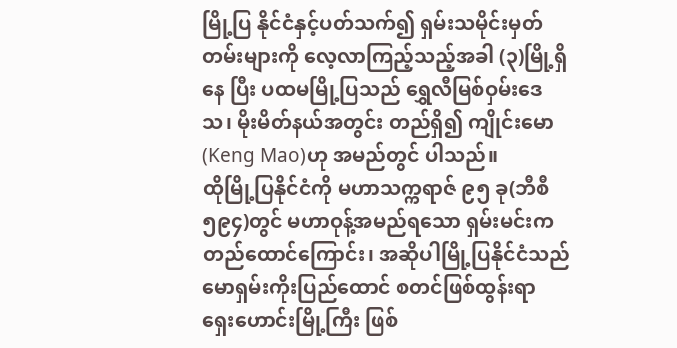မြို့ပြ နိုင်ငံနှင့်ပတ်သက်၍ ရှမ်းသမိုင်းမှတ်တမ်းများကို လေ့လာကြည့်သည့်အခါ (၃)မြို့ရှိနေ ပြီး ပထမမြို့ပြသည် ရွှေလီမြစ်ဝှမ်းဒေသ၊ မိုးမိတ်နယ်အတွင်း တည်ရှိ၍ ကျိုင်းမော(Keng Mao)ဟု အမည်တွင် ပါသည်။
ထိုမြို့ပြနိုင်ငံကို မဟာသက္ကရာဇ် ၉၅ ခု(ဘီစီ ၅၉၄)တွင် မဟာဝုန့်အမည်ရသော ရှမ်းမင်းက တည်ထောင်ကြောင်း၊ အဆိုပါမြို့ပြနိုင်ငံသည် မောရှမ်းကိုးပြည်ထောင် စတင်ဖြစ်ထွန်းရာ ရှေးဟောင်းမြို့ကြီး ဖြစ်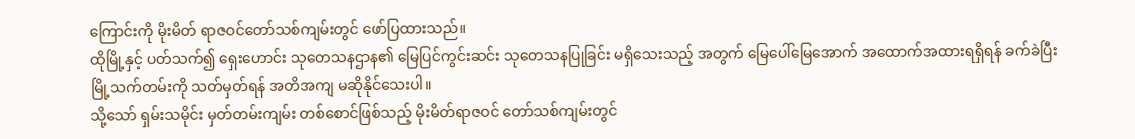ကြောင်းကို မိုးမိတ် ရာဇဝင်တော်သစ်ကျမ်းတွင် ဖော်ပြထားသည်။
ထိုမြို့နှင့် ပတ်သက်၍ ရှေးဟောင်း သုတေသနဌာန၏ မြေပြင်ကွင်းဆင်း သုတေသနပြုခြင်း မရှိသေးသည့် အတွက် မြေပေါ်မြေအောက် အထောက်အထားရရှိရန် ခက်ခဲပြီး မြို့သက်တမ်းကို သတ်မှတ်ရန် အတိအကျ မဆိုနိုင်သေးပါ။
သို့သော် ရှမ်းသမိုင်း မှတ်တမ်းကျမ်း တစ်စောင်ဖြစ်သည့် မိုးမိတ်ရာဇဝင် တော်သစ်ကျမ်းတွင်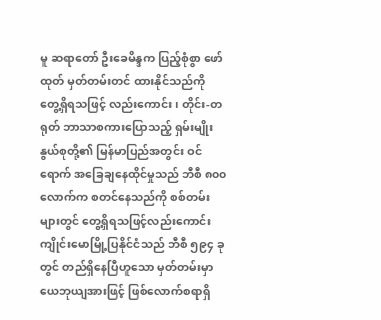မူ ဆရာတော် ဦးခေမိန္ဒက ပြည့်စုံစွာ ဖော်ထုတ် မှတ်တမ်းတင် ထားနိုင်သည်ကို တွေ့ရှိရသဖြင့် လည်းကောင်း၊ တိုင်း-တရုတ် ဘာသာစကားပြောသည့် ရှမ်းမျိုးနွယ်စုတို့၏ မြန်မာပြည်အတွင်း ဝင်ရောက် အခြေချနေထိုင်မှုသည် ဘီစီ ၈၀၀ လောက်က စတင်နေသည်ကို စစ်တမ်းများတွင် တွေ့ရှိရသဖြင့်လည်းကောင်း ကျိုင်းမောမြို့ပြနိုင်ငံသည် ဘီစီ ၅၉၄ ခုတွင် တည်ရှိနေပြီဟူသော မှတ်တမ်းမှာ ယေဘုယျအားဖြင့် ဖြစ်လောက်စရာရှိ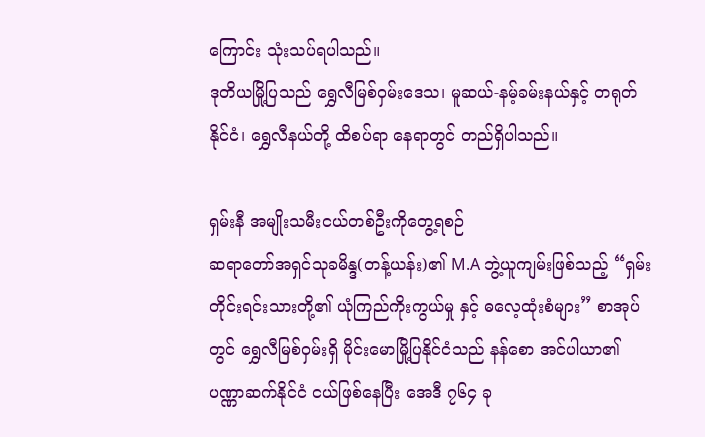ကြောင်း သုံးသပ်ရပါသည်။
ဒုတိယမြို့ပြသည် ရွှေလီမြစ်ဝှမ်းဒေသ၊ မူဆယ်-နမ့်ခမ်းနယ်နှင့် တရုတ်နိုင်ငံ၊ ရွှေလီနယ်တို့ ထိစပ်ရာ နေရာတွင် တည်ရှိပါသည်။

ရှမ်းနီ အမျိုးသမီးငယ်တစ်ဦးကိုတွေ့ရစဉ်
ဆရာတော်အရှင်သုခမိန္ဒ(တန့်ယန်း)၏ M.A ဘွဲ့ယူကျမ်းဖြစ်သည့် “ရှမ်းတိုင်းရင်းသားတို့၏ ယုံကြည်ကိုးကွယ်မှု နှင့် ဓလေ့ထုံးစံများ” စာအုပ်တွင် ရွှေလီမြစ်ဝှမ်းရှိ မိုင်းမောမြို့ပြနိုင်ငံသည် နန်စော အင်ပါယာ၏ ပဏ္ဏာဆက်နိုင်ငံ ငယ်ဖြစ်နေပြီး အေဒီ ၇၆၄ ခု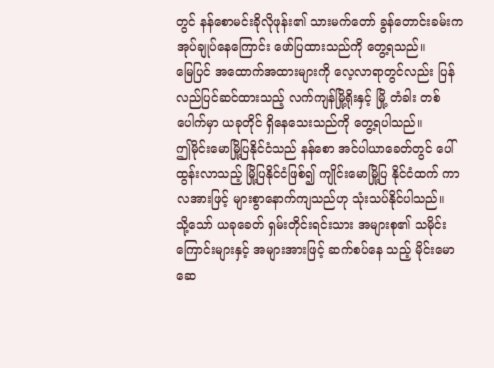တွင် နန်စောမင်းခိုလိုဖုန်း၏ သားမက်တော် ခွန်တောင်းခမ်းက အုပ်ချုပ်နေကြောင်း ဖော်ပြထားသည်ကို တွေ့ရသည်။
မြေပြင် အထောက်အထားများကို လေ့လာရာတွင်လည်း ပြန်လည်ပြင်ဆင်ထားသည့် လက်ကျန်မြို့ရိုးနှင့် မြို့ တံခါး တစ်ပေါက်မှာ ယခုတိုင် ရှိနေသေးသည်ကို တွေ့ရပါသည်။
ဤမိုင်းမောမြို့ပြနိုင်ငံသည် နန်စော အင်ပါယာခေတ်တွင် ပေါ်ထွန်းလာသည့် မြို့ပြနိုင်ငံဖြစ်၍ ကျိုင်းမောမြို့ပြ နိုင်ငံထက် ကာလအားဖြင့် များစွာနောက်ကျသည်ဟု သုံးသပ်နိုင်ပါသည်။
သို့သော် ယခုခေတ် ရှမ်းတိုင်းရင်းသား အများစု၏ သမိုင်းကြောင်းများနှင့် အများအားဖြင့် ဆက်စပ်နေ သည့် မိုင်းမော ဆေ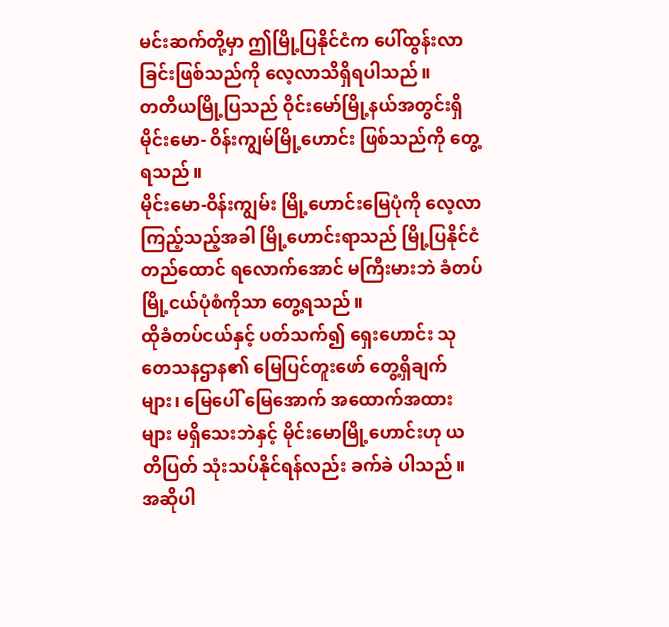မင်းဆက်တို့မှာ ဤမြို့ပြနိုင်ငံက ပေါ်ထွန်းလာခြင်းဖြစ်သည်ကို လေ့လာသိရှိရပါသည်။
တတိယမြို့ပြသည် ဝိုင်းမော်မြို့နယ်အတွင်းရှိ မိုင်းမော- ဝိန်းကျွမ်မြို့ဟောင်း ဖြစ်သည်ကို တွေ့ရသည်။
မိုင်းမော-ဝိန်းကျွမ်း မြို့ဟောင်းမြေပုံကို လေ့လာကြည့်သည့်အခါ မြို့ဟောင်းရာသည် မြို့ပြနိုင်ငံ တည်ထောင် ရလောက်အောင် မကြီးမားဘဲ ခံတပ်မြို့ငယ်ပုံစံကိုသာ တွေ့ရသည်။
ထိုခံတပ်ငယ်နှင့် ပတ်သက်၍ ရှေးဟောင်း သုတေသနဌာန၏ မြေပြင်တူးဖော် တွေ့ရှိချက်များ၊ မြေပေါ် မြေအောက် အထောက်အထားများ မရှိသေးဘဲနှင့် မိုင်းမောမြို့ဟောင်းဟု ယတိပြတ် သုံးသပ်နိုင်ရန်လည်း ခက်ခဲ ပါသည်။
အဆိုပါ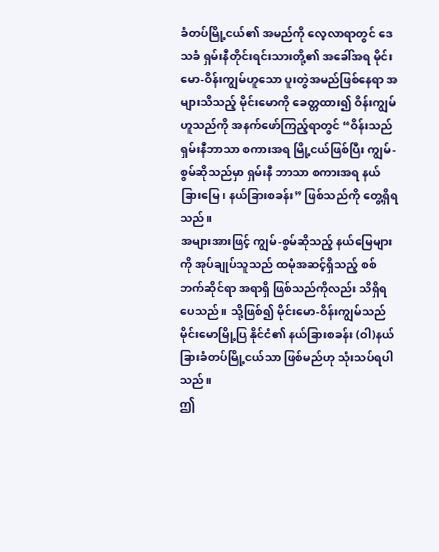ခံတပ်မြို့ငယ်၏ အမည်ကို လေ့လာရာတွင် ဒေသခံ ရှမ်းနီတိုင်းရင်းသားတို့၏ အခေါ်အရ မိုင်းမော-ဝိန်းကျွမ်ဟူသော ပူးတွဲအမည်ဖြစ်နေရာ အများသိသည့် မိုင်းမောကို ခေတ္တထား၍ ဝိန်းကျွမ်ဟူသည်ကို အနက်ဖော်ကြည့်ရာတွင် “ဝိန်းသည် ရှမ်းနီဘာသာ စကားအရ မြို့ငယ်ဖြစ်ပြီး ကျွမ်-စွမ်ဆိုသည်မှာ ရှမ်းနီ ဘာသာ စကားအရ နယ်ခြားမြေ၊ နယ်ခြားစခန်း” ဖြစ်သည်ကို တွေ့ရှိရသည်။
အများအားဖြင့် ကျွမ်-စွမ်ဆိုသည့် နယ်မြေများကို အုပ်ချုပ်သူသည် ထမုံအဆင့်ရှိသည့် စစ်ဘက်ဆိုင်ရာ အရာရှိ ဖြစ်သည်ကိုလည်း သိရှိရပေသည်။ သို့ဖြစ်၍ မိုင်းမော-ဝိန်းကျွမ်သည် မိုင်းမောမြို့ပြ နိုင်ငံ၏ နယ်ခြားစခန်း (ဝါ)နယ်ခြားခံတပ်မြို့ငယ်သာ ဖြစ်မည်ဟု သုံးသပ်ရပါသည်။
ဤ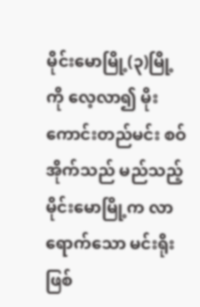မိုင်းမောမြို့(၃)မြို့ကို လေ့လာ၍ မိုးကောင်းတည်မင်း စဝ်အိုက်သည် မည်သည့် မိုင်းမောမြို့က လာ ရောက်သော မင်းရိုးဖြစ်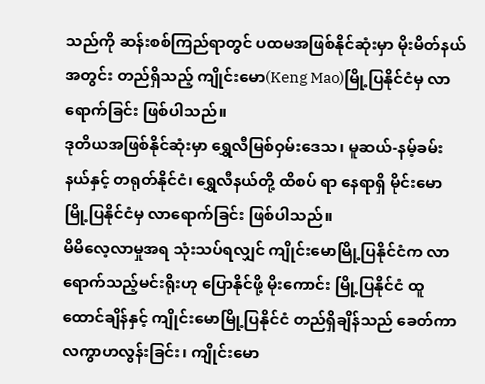သည်ကို ဆန်းစစ်ကြည်ရာတွင် ပထမအဖြစ်နိုင်ဆုံးမှာ မိုးမိတ်နယ်အတွင်း တည်ရှိသည့် ကျိုင်းမော(Keng Mao)မြို့ပြနိုင်ငံမှ လာရောက်ခြင်း ဖြစ်ပါသည်။
ဒုတိယအဖြစ်နိုင်ဆုံးမှာ ရွှေလီမြစ်ဝှမ်းဒေသ၊ မူဆယ်-နမ့်ခမ်းနယ်နှင့် တရုတ်နိုင်ငံ၊ ရွှေလီနယ်တို့ ထိစပ် ရာ နေရာရှိ မိုင်းမောမြို့ပြနိုင်ငံမှ လာရောက်ခြင်း ဖြစ်ပါသည်။
မိမိလေ့လာမှုအရ သုံးသပ်ရလျှင် ကျိုင်းမောမြို့ပြနိုင်ငံက လာရောက်သည့်မင်းရိုးဟု ပြောနိုင်ဖို့ မိုးကောင်း မြို့ပြနိုင်ငံ ထူထောင်ချိန်နှင့် ကျိုင်းမောမြို့ပြနိုင်ငံ တည်ရှိချိန်သည် ခေတ်ကာလကွာဟလွန်းခြင်း၊ ကျိုင်းမော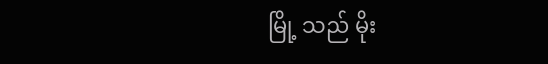မြို့ သည် မိုး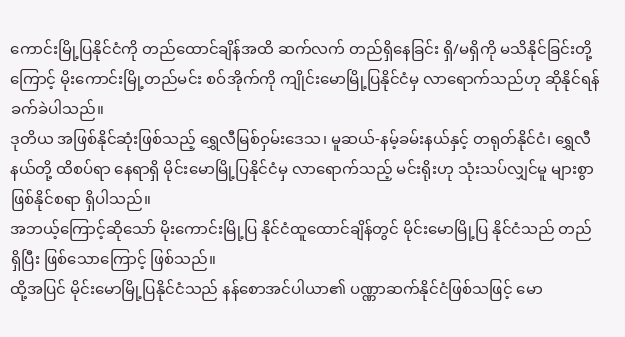ကောင်းမြို့ပြနိုင်ငံကို တည်ထောင်ချိန်အထိ ဆက်လက် တည်ရှိနေခြင်း ရှိ/မရှိကို မသိနိုင်ခြင်းတို့ကြောင့် မိုးကောင်းမြို့တည်မင်း စဝ်အိုက်ကို ကျိုင်းမောမြို့ပြနိုင်ငံမှ လာရောက်သည်ဟု ဆိုနိုင်ရန် ခက်ခဲပါသည်။
ဒုတိယ အဖြစ်နိုင်ဆုံးဖြစ်သည့် ရွှေလီမြစ်ဝှမ်းဒေသ၊ မူဆယ်-နမ့်ခမ်းနယ်နှင့် တရုတ်နိုင်ငံ၊ ရွှေလီနယ်တို့ ထိစပ်ရာ နေရာရှိ မိုင်းမောမြို့ပြနိုင်ငံမှ လာရောက်သည့် မင်းရိုးဟု သုံးသပ်လျှင်မူ များစွာဖြစ်နိုင်စရာ ရှိပါသည်။
အဘယ့်ကြောင့်ဆိုသော် မိုးကောင်းမြို့ပြ နိုင်ငံထူထောင်ချိန်တွင် မိုင်းမောမြို့ပြ နိုင်ငံသည် တည်ရှိပြီး ဖြစ်သောကြောင့် ဖြစ်သည်။
ထို့အပြင် မိုင်းမောမြို့ပြနိုင်ငံသည် နန်စောအင်ပါယာ၏ ပဏ္ဏာဆက်နိုင်ငံဖြစ်သဖြင့် မော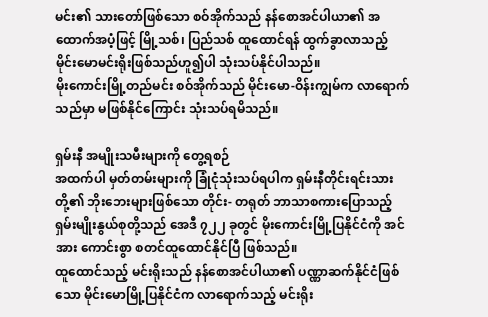မင်း၏ သားတော်ဖြစ်သော စဝ်အိုက်သည် နန်စောအင်ပါယာ၏ အထောက်အပံ့ဖြင့် မြို့သစ်၊ ပြည်သစ် ထူထောင်ရန် ထွက်ခွာလာသည့် မိုင်းမောမင်းရိုးဖြစ်သည်ဟူ၍ပါ သုံးသပ်နိုင်ပါသည်။
မိုးကောင်းမြို့တည်မင်း စဝ်အိုက်သည် မိုင်းမော-ဝိန်းကျွမ်က လာရောက်သည်မှာ မဖြစ်နိုင်ကြောင်း သုံးသပ်ရမိသည်။

ရှမ်းနီ အမျိုးသမီးများကို တွေ့ရစဉ်
အထက်ပါ မှတ်တမ်းများကို ခြုံငုံသုံးသပ်ရပါက ရှမ်းနီတိုင်းရင်းသားတို့၏ ဘိုးဘေးများဖြစ်သော တိုင်း- တရုတ် ဘာသာစကားပြောသည့် ရှမ်းမျိုးနွယ်စုတို့သည် အေဒီ ၇၂၂ ခုတွင် မိုးကောင်းမြို့ပြနိုင်ငံကို အင်အား ကောင်းစွာ စတင်ထူထောင်နိုင်ပြီ ဖြစ်သည်။
ထူထောင်သည့် မင်းရိုးသည် နန်စောအင်ပါယာ၏ ပဏ္ဏာဆက်နိုင်ငံဖြစ်သော မိုင်းမောမြို့ပြနိုင်ငံက လာရောက်သည့် မင်းရိုး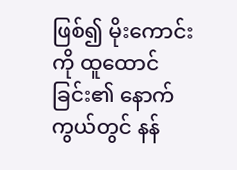ဖြစ်၍ မိုးကောင်းကို ထူထောင်ခြင်း၏ နောက်ကွယ်တွင် နန်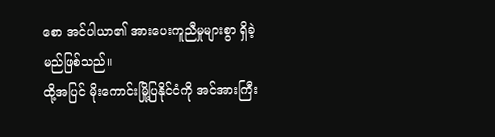စော အင်ပါယာ၏ အားပေးကူညီမှုများစွာ ရှိခဲ့မည်ဖြစ်သည်။
ထို့အပြင် မိုးကောင်းမြို့ပြနိုင်ငံကို အင်အားကြီး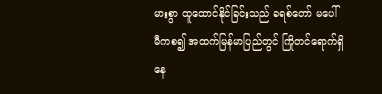မားစွာ ထူထောင်နိုင်ခြင်းသည် ခရစ်တော် မပေါ်မီကစ၍ အထက်မြန်မာပြည်တွင် ကြိုတင်ရောက်ရှိနေ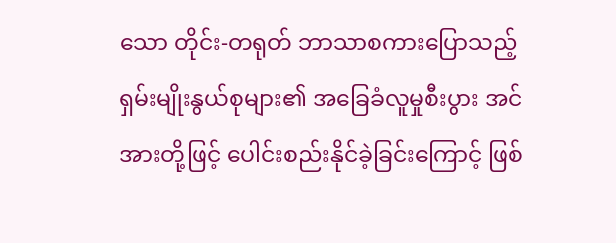သော တိုင်း-တရုတ် ဘာသာစကားပြောသည့် ရှမ်းမျိုးနွယ်စုများ၏ အခြေခံလူမှုစီးပွား အင်အားတို့ဖြင့် ပေါင်းစည်းနိုင်ခဲ့ခြင်းကြောင့် ဖြစ်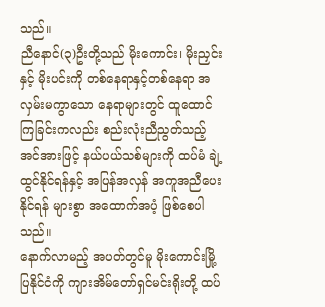သည်။
ညီနောင်(၃)ဦးတို့သည် မိုးကောင်း၊ မိုးညှင်းနှင့် မိုးပင်းကို တစ်နေရာနှင့်တစ်နေရာ အလှမ်းမကွာသော နေရာများတွင် ထူထောင်ကြခြင်းကလည်း စည်းလုံးညီညွတ်သည့် အင်အားဖြင့် နယ်ပယ်သစ်များကို ထပ်မံ ချဲ့ထွင်နိုင်ရန်နှင့် အပြန်အလှန် အကူအညီပေးနိုင်ရန် များစွာ အထောက်အပံ့ ဖြစ်စေပါသည်။
နောက်လာမည့် အပတ်တွင်မူ မိုးကောင်းမြို့ပြနိုင်ငံကို ကျားအိမ်တော်ရှင်မင်းရိုးတို့ ထပ်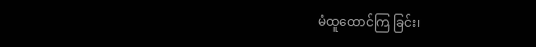မံထူထောင်ကြ ခြင်း၊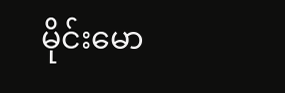မိုင်းမော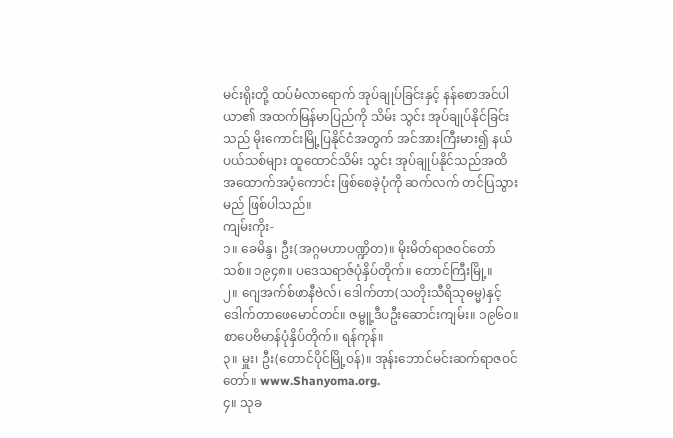မင်းရိုးတို့ ထပ်မံလာရောက် အုပ်ချုပ်ခြင်းနှင့် နန်စောအင်ပါယာ၏ အထက်မြန်မာပြည်ကို သိမ်း သွင်း အုပ်ချုပ်နိုင်ခြင်းသည် မိုးကောင်းမြို့ပြနိုင်ငံအတွက် အင်အားကြီးမား၍ နယ်ပယ်သစ်များ ထူထောင်သိမ်း သွင်း အုပ်ချုပ်နိုင်သည်အထိ အထောက်အပံ့ကောင်း ဖြစ်စေခဲ့ပုံကို ဆက်လက် တင်ပြသွားမည် ဖြစ်ပါသည်။
ကျမ်းကိုး-
၁။ ခေမိန္ဒ၊ ဦး(အဂ္ဂမဟာပဏ္ဍိတ)။ မိုးမိတ်ရာဇဝင်တော်သစ်။ ၁၉၄၈။ ပဒေသရာဇ်ပုံနှိပ်တိုက်။ တောင်ကြီးမြို့။
၂။ ဂျေအက်စ်ဖာနီဗဲလ်၊ ဒေါက်တာ(သတိုးသီရိသုဓမ္မ)နှင့် ဒေါက်တာဖေမောင်တင်။ ဇမ္ဗူ့ဒီပဦးဆောင်းကျမ်း။ ၁၉၆၀။ စာပေဗိမာန်ပုံနှိပ်တိုက်။ ရန်ကုန်။
၃။ မှူး၊ ဦး(တောင်ပိုင်မြို့ဝန်)။ အုန်းဘောင်မင်းဆက်ရာဇဝင်တော်။ www.Shanyoma.org.
၄။ သုခ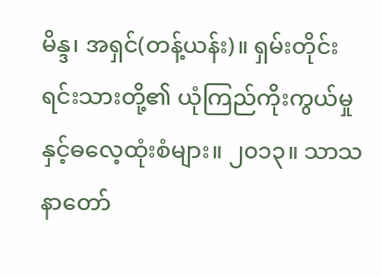မိန္ဒ၊ အရှင်(တန့်ယန်း)။ ရှမ်းတိုင်းရင်းသားတို့၏ ယုံကြည်ကိုးကွယ်မှုနှင့်ဓလေ့ထုံးစံများ။ ၂၀၁၃။ သာသနာတော်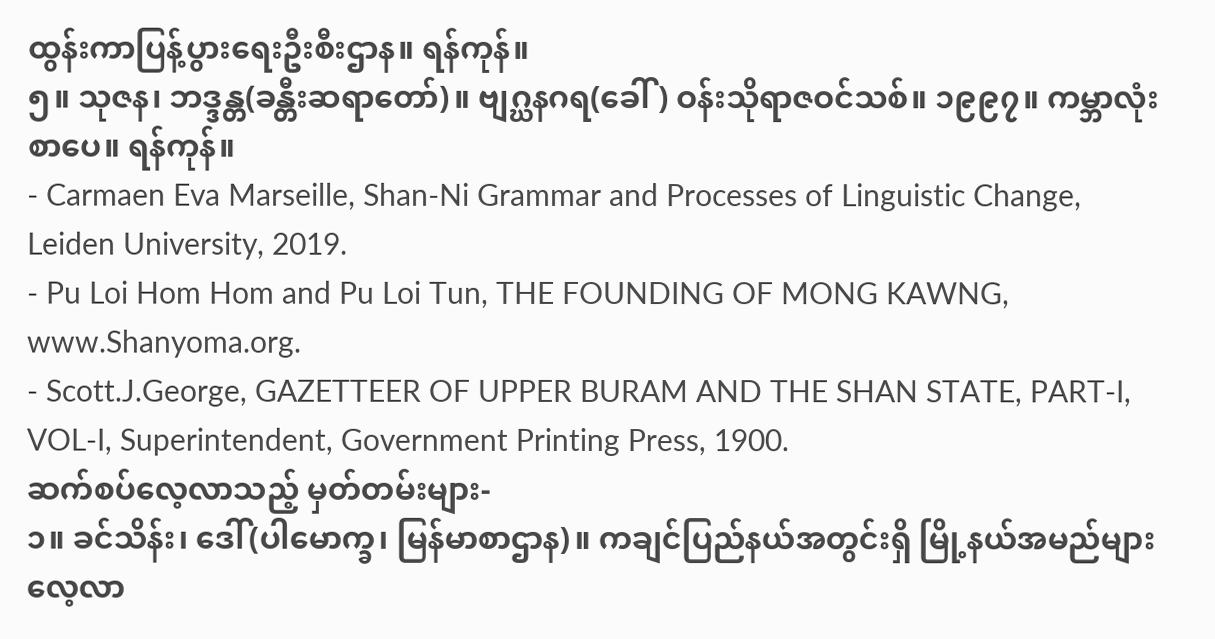ထွန်းကာပြန့်ပွားရေးဦးစီးဌာန။ ရန်ကုန်။
၅။ သုဇန၊ ဘဒ္ဒန္တ(ခန္တီးဆရာတော်)။ ဗျဂ္ဃနဂရ(ခေါ်) ဝန်းသိုရာဇဝင်သစ်။ ၁၉၉၇။ ကမ္ဘာလုံးစာပေ။ ရန်ကုန်။
- Carmaen Eva Marseille, Shan-Ni Grammar and Processes of Linguistic Change, Leiden University, 2019.
- Pu Loi Hom Hom and Pu Loi Tun, THE FOUNDING OF MONG KAWNG, www.Shanyoma.org.
- Scott.J.George, GAZETTEER OF UPPER BURAM AND THE SHAN STATE, PART-I, VOL-I, Superintendent, Government Printing Press, 1900.
ဆက်စပ်လေ့လာသည့် မှတ်တမ်းများ-
၁။ ခင်သိန်း၊ ဒေါ်(ပါမောက္ခ၊ မြန်မာစာဌာန)။ ကချင်ပြည်နယ်အတွင်းရှိ မြို့နယ်အမည်များ လေ့လာ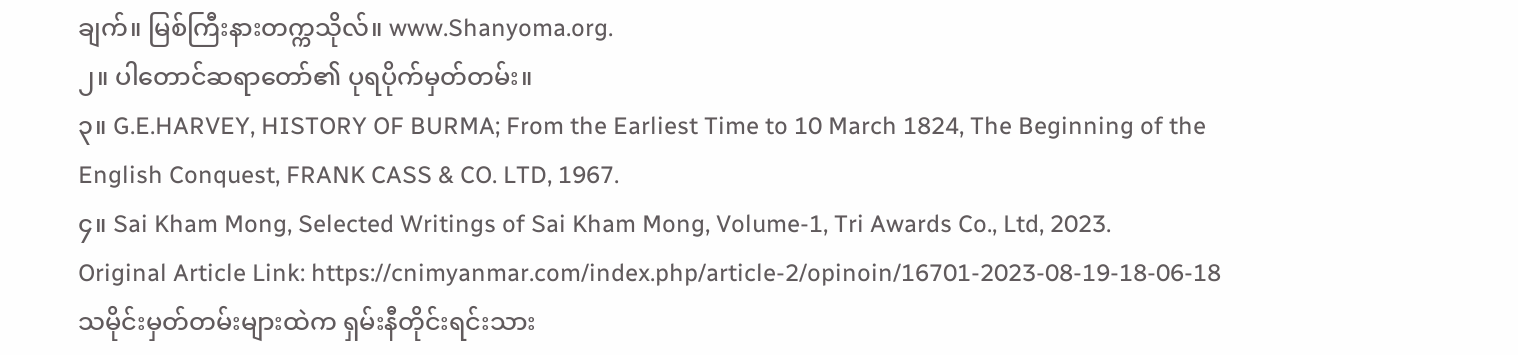ချက်။ မြစ်ကြီးနားတက္ကသိုလ်။ www.Shanyoma.org.
၂။ ပါတောင်ဆရာတော်၏ ပုရပိုက်မှတ်တမ်း။
၃။ G.E.HARVEY, HISTORY OF BURMA; From the Earliest Time to 10 March 1824, The Beginning of the English Conquest, FRANK CASS & CO. LTD, 1967.
၄။ Sai Kham Mong, Selected Writings of Sai Kham Mong, Volume-1, Tri Awards Co., Ltd, 2023.
Original Article Link: https://cnimyanmar.com/index.php/article-2/opinoin/16701-2023-08-19-18-06-18
သမိုင်းမှတ်တမ်းများထဲက ရှမ်းနီတိုင်းရင်းသား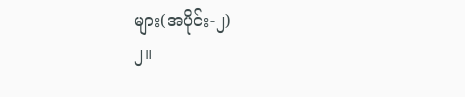များ(အပိုင်း-၂)
၂။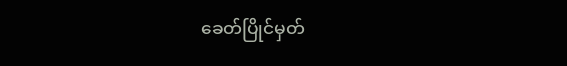ခေတ်ပြိုင်မှတ်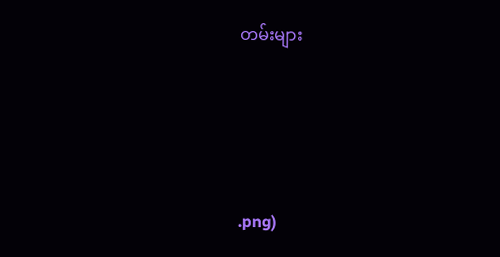တမ်းများ




.png)